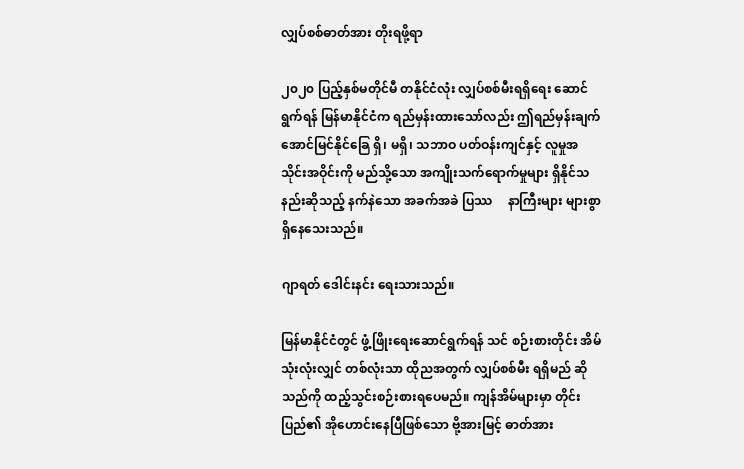လျှပ်စစ်ဓာတ်အား တိုးရဖို့ရာ

၂၀၂၀ ပြည့်နှစ်မတိုင်မီ တနိုင်ငံလုံး လျှပ်စစ်မီးရရှိရေး ဆောင်ရွက်ရန် မြန်မာနိုင်ငံက ရည်မှန်းထားသော်လည်း ဤရည်မှန်းချက် အောင်မြင်နိုင်ခြေ ရှိ၊ မရှိ၊ သဘာဝ ပတ်ဝန်းကျင်နှင့် လူမှုအသိုင်းအဝိုင်းကို မည်သို့သော အကျိုးသက်ရောက်မှုများ ရှိနိုင်သနည်းဆိုသည့် နက်နဲသော အခက်အခဲ ပြဿ     နာကြီးများ များစွာ ရှိနေသေးသည်။

ဂျာရတ် ဒေါင်းနင်း ရေးသားသည်။

မြန်မာနိုင်ငံတွင် ဖွံ့ဖြိုးရေးဆောင်ရွက်ရန် သင် စဉ်းစားတိုင်း အိမ်သုံးလုံးလျှင် တစ်လုံးသာ ထိုညအတွက် လျှပ်စစ်မီး ရရှိမည် ဆိုသည်ကို ထည့်သွင်းစဉ်းစားရပေမည်။ ကျန်အိမ်များမှာ တိုင်းပြည်၏ အိုဟောင်းနေပြီဖြစ်သော ဗို့အားမြင့် ဓာတ်အား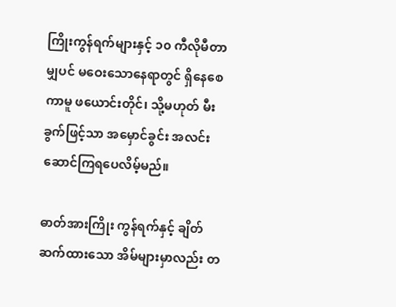ကြိုးကွန်ရက်များနှင့် ၁၀ ကီလိုမီတာမျှပင် မဝေးသောနေရာတွင် ရှိနေစေကာမူ ဖယောင်းတိုင်၊ သို့မဟုတ် မီးခွက်ဖြင့်သာ အမှောင်ခွင်း အလင်းဆောင်ကြရပေလိမ့်မည်။

ဓာတ်အားကြိုး ကွန်ရက်နှင့် ချိတ်ဆက်ထားသော အိမ်များမှာလည်း တ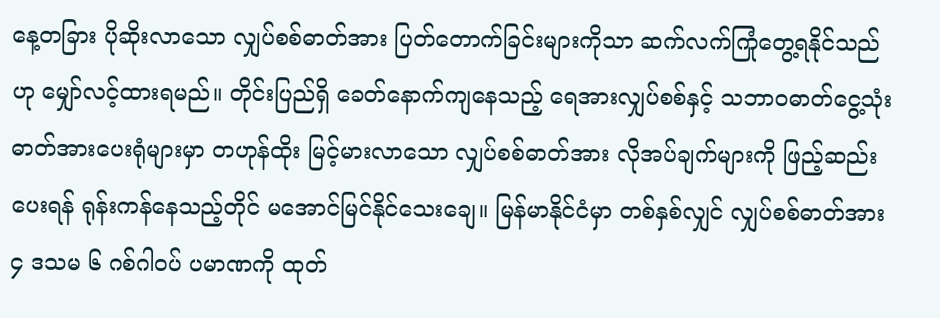နေ့တခြား ပိုဆိုးလာသော လျှပ်စစ်ဓာတ်အား ပြတ်တောက်ခြင်းများကိုသာ ဆက်လက်ကြုံတွေ့ရနိုင်သည်ဟု မျှော်လင့်ထားရမည်။ တိုင်းပြည်ရှိ ခေတ်နောက်ကျနေသည့် ရေအားလျှပ်စစ်နှင့် သဘာဝဓာတ်ငွေ့သုံး ဓာတ်အားပေးရုံများမှာ တဟုန်ထိုး မြင့်မားလာသော လျှပ်စစ်ဓာတ်အား လိုအပ်ချက်များကို ဖြည့်ဆည်းပေးရန် ရုန်းကန်နေသည့်တိုင် မအောင်မြင်နိုင်သေးချေ။ မြန်မာနိုင်ငံမှာ တစ်နှစ်လျှင် လျှပ်စစ်ဓာတ်အား ၄ ဒသမ ၆ ဂစ်ဂါဝပ် ပမာဏကို ထုတ်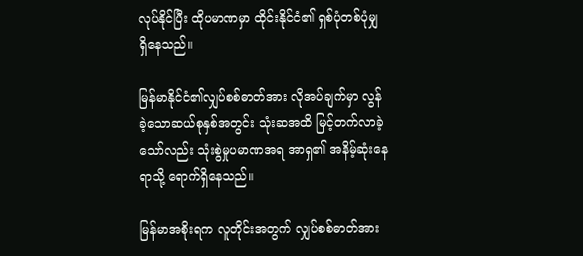လုပ်နိုင်ပြီး ထိုပမာဏမှာ ထိုင်းနိုင်ငံ၏ ရှစ်ပုံတစ်ပုံမျှ ရှိနေသည်။

မြန်မာနိုင်ငံ၏လျှပ်စစ်ဓာတ်အား လိုအပ်ချက်မှာ လွန်ခဲ့သောဆယ်စုနှစ်အတွင်း သုံးဆအထိ မြင့်တက်လာခဲ့သော်လည်း သုံးစွဲမှုပမာဏအရ အာရှ၏ အနိမ့်ဆုံးနေရာသို့ ရောက်ရှိနေသည်။

မြန်မာအစိုးရက လူတိုင်းအတွက် လျှပ်စစ်ဓာတ်အား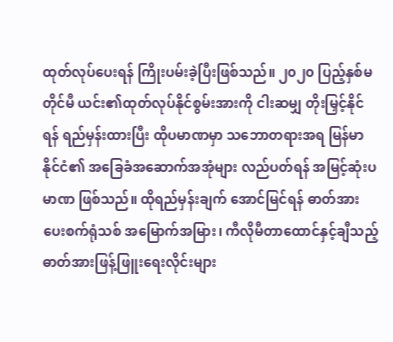ထုတ်လုပ်ပေးရန် ကြိုးပမ်းခဲ့ပြီးဖြစ်သည်။ ၂၀၂၀ ပြည့်နှစ်မတိုင်မီ ယင်း၏ထုတ်လုပ်နိုင်စွမ်းအားကို ငါးဆမျှ တိုးမြှင့်နိုင်ရန် ရည်မှန်းထားပြီး ထိုပမာဏမှာ သဘောတရားအရ မြန်မာနိုင်ငံ၏ အခြေခံအဆောက်အအုံများ လည်ပတ်ရန် အမြင့်ဆုံးပမာဏ ဖြစ်သည်။ ထိုရည်မှန်းချက် အောင်မြင်ရန် ဓာတ်အားပေးစက်ရုံသစ် အမြောက်အမြား၊ ကီလိုမီတာထောင်နှင့်ချီသည့် ဓာတ်အားဖြန့်ဖြူးရေးလိုင်းများ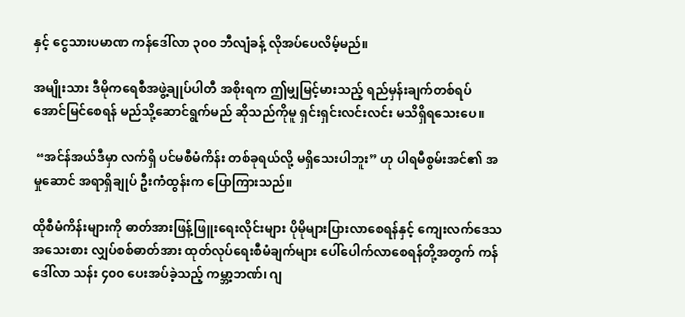နှင့် ငွေသားပမာဏ ကန်ဒေါ်လာ ၃၀၀ ဘီလျံခန့် လိုအပ်ပေလိမ့်မည်။

အမျိုးသား ဒီမိုကရေစီအဖွဲ့ချုပ်ပါတီ အစိုးရက ဤမျှမြင့်မားသည့် ရည်မှန်းချက်တစ်ရပ် အောင်မြင်စေရန် မည်သို့ဆောင်ရွက်မည် ဆိုသည်ကိုမူ ရှင်းရှင်းလင်းလင်း မသိရှိရသေးပေ။

 “အင်န်အယ်ဒီမှာ လက်ရှိ ပင်မစီမံကိန်း တစ်ခုရယ်လို့ မရှိသေးပါဘူး” ဟု ပါရမီစွမ်းအင်၏ အမှုဆောင် အရာရှိချုပ် ဦးကံထွန်းက ပြောကြားသည်။

ထိုစီမံကိန်းများကို ဓာတ်အားဖြန့်ဖြူးရေးလိုင်းများ ပိုမိုများပြားလာစေရန်နှင့် ကျေးလက်ဒေသ အသေးစား လျှပ်စစ်ဓာတ်အား ထုတ်လုပ်ရေးစီမံချက်များ ပေါ်ပေါက်လာစေရန်တို့အတွက် ကန်ဒေါ်လာ သန်း ၄၀၀ ပေးအပ်ခဲ့သည့် ကမ္ဘာ့ဘဏ်၊ ဂျ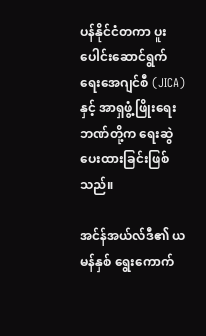ပန်နိုင်ငံတကာ ပူးပေါင်းဆောင်ရွက်ရေးအေဂျင်စီ (JICA)နှင့် အာရှဖွံ့ဖြိုးရေးဘဏ်တို့က ရေးဆွဲပေးထားခြင်းဖြစ်သည်။

အင်န်အယ်လ်ဒီ၏ ယမန်နှစ် ရွေးကောက်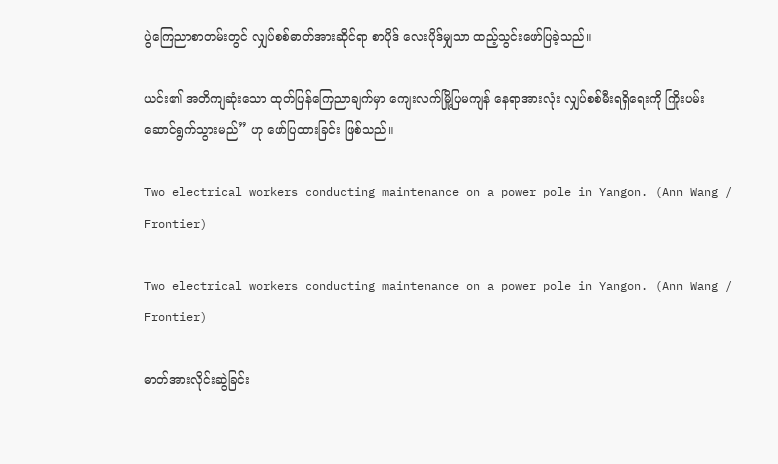ပွဲကြေညာစာတမ်းတွင် လျှပ်စစ်ဓာတ်အားဆိုင်ရာ စာပိုဒ် လေးပိုဒ်မျှသာ ထည့်သွင်းဖော်ပြခဲ့သည်။

ယင်း၏ အတိကျဆုံးသော ထုတ်ပြန်ကြေညာချက်မှာ ကျေးလက်မြို့ပြမကျန် နေရာအားလုံး လျှပ်စစ်မီးရရှိရေးကို ကြိုးပမ်းဆောင်ရွက်သွားမည်” ဟု ဖော်ပြထားခြင်း ဖြစ်သည်။

Two electrical workers conducting maintenance on a power pole in Yangon. (Ann Wang / Frontier)

Two electrical workers conducting maintenance on a power pole in Yangon. (Ann Wang / Frontier)

ဓာတ်အားလိုင်းဆွဲခြင်း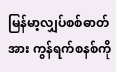မြန်မာ့လျှပ်စစ်ဓာတ်အား ကွန်ရက်စနစ်ကို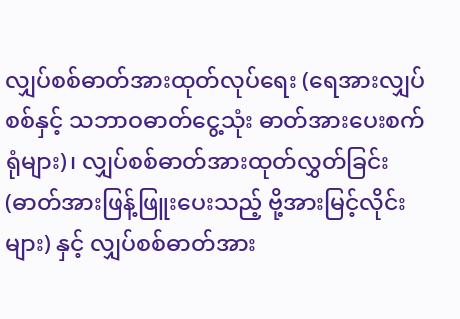လျှပ်စစ်ဓာတ်အားထုတ်လုပ်ရေး (ရေအားလျှပ်စစ်နှင့် သဘာဝဓာတ်ငွေ့သုံး ဓာတ်အားပေးစက်ရုံများ)၊ လျှပ်စစ်ဓာတ်အားထုတ်လွှတ်ခြင်း (ဓာတ်အားဖြန့်ဖြူးပေးသည့် ဗို့အားမြင့်လိုင်းများ) နှင့် လျှပ်စစ်ဓာတ်အား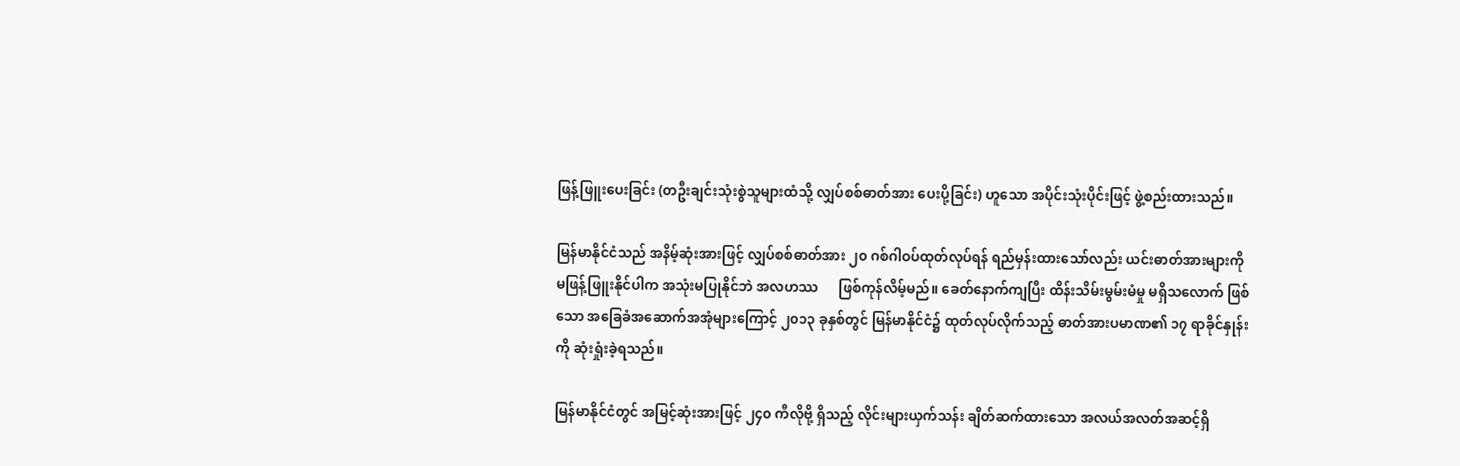ဖြန့်ဖြူးပေးခြင်း (တဦးချင်းသုံးစွဲသူများထံသို့ လျှပ်စစ်ဓာတ်အား ပေးပို့ခြင်း) ဟူသော အပိုင်းသုံးပိုင်းဖြင့် ဖွဲ့စည်းထားသည်။

မြန်မာနိုင်ငံသည် အနိမ့်ဆုံးအားဖြင့် လျှပ်စစ်ဓာတ်အား ၂၀ ဂစ်ဂါဝပ်ထုတ်လုပ်ရန် ရည်မှန်းထားသော်လည်း ယင်းဓာတ်အားများကို မဖြန့်ဖြူးနိုင်ပါက အသုံးမပြုနိုင်ဘဲ အလဟဿ      ဖြစ်ကုန်လိမ့်မည်။ ခေတ်နောက်ကျပြီး ထိန်းသိမ်းမွမ်းမံမှု မရှိသလောက် ဖြစ်သော အခြေခံအဆောက်အအုံများကြောင့် ၂၀၁၃ ခုနှစ်တွင် မြန်မာနိုင်ငံ၌ ထုတ်လုပ်လိုက်သည့် ဓာတ်အားပမာဏ၏ ၁၇ ရာခိုင်နှုန်းကို ဆုံးရှုံးခဲ့ရသည်။

မြန်မာနိုင်ငံတွင် အမြင့်ဆုံးအားဖြင့် ၂၄၀ ကီလိုဗို့ ရှိသည့် လိုင်းများယှက်သန်း ချိတ်ဆက်ထားသော အလယ်အလတ်အဆင့်ရှိ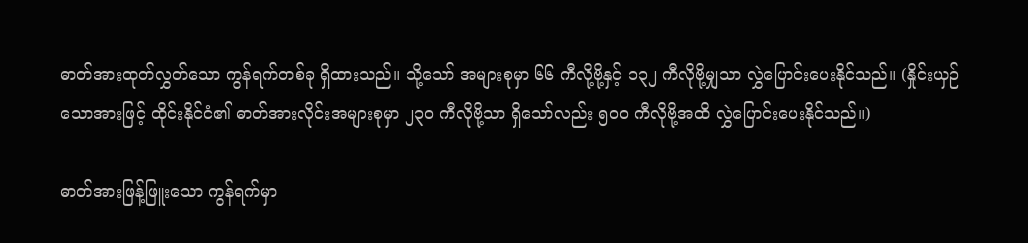ဓာတ်အားထုတ်လွှတ်သော ကွန်ရက်တစ်ခု ရှိထားသည်။ သို့သော် အများစုမှာ ၆၆ ကီလို့ဗို့နှင့် ၁၃၂ ကီလိုဗို့မျှသာ လွှဲပြောင်းပေးနိုင်သည်။ (နှိုင်းယှဉ်သောအားဖြင့် ထိုင်းနိုင်ငံ၏ ဓာတ်အားလိုင်းအများစုမှာ ၂၃၀ ကီလိုဗို့သာ ရှိသော်လည်း ၅၀၀ ကီလိုဗို့အထိ လွှဲပြောင်းပေးနိုင်သည်။)

ဓာတ်အားဖြန့်ဖြူးသော ကွန်ရက်မှာ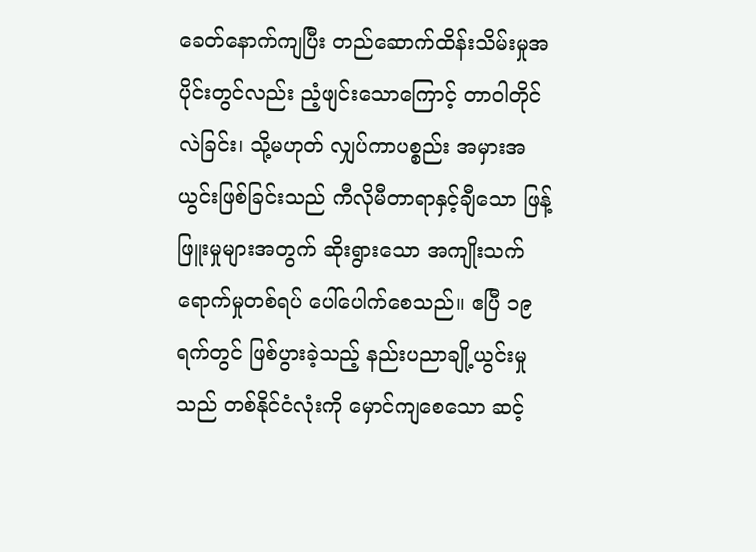ခေတ်နောက်ကျပြီး တည်ဆောက်ထိန်းသိမ်းမှုအပိုင်းတွင်လည်း ညံ့ဖျင်းသောကြောင့် တာဝါတိုင်လဲခြင်း၊ သို့မဟုတ် လျှပ်ကာပစ္စည်း အမှားအယွင်းဖြစ်ခြင်းသည် ကီလိုမီတာရာနှင့်ချီသော ဖြန့်ဖြူးမှုများအတွက် ဆိုးရွားသော အကျိုးသက်ရောက်မှုတစ်ရပ် ပေါ်ပေါက်စေသည်။ ဧပြီ ၁၉ ရက်တွင် ဖြစ်ပွားခဲ့သည့် နည်းပညာချို့ယွင်းမှုသည် တစ်နိုင်ငံလုံးကို မှောင်ကျစေသော ဆင့်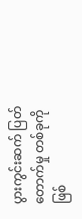ပွားကွင်းဆက် ပြတ်တောက်မှု တစ်ခုကို ဖြစ်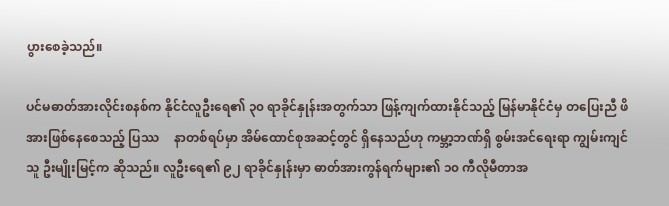ပွားစေခဲ့သည်။

ပင်မဓာတ်အားလိုင်းစနစ်က နိုင်ငံလူဦးရေ၏ ၃၀ ရာခိုင်နှုန်းအတွက်သာ ဖြန့်ကျက်ထားနိုင်သည့် မြန်မာနိုင်ငံမှ တပြေးညီ ဖိအားဖြစ်နေစေသည့် ပြဿ     နာတစ်ရပ်မှာ အိမ်ထောင်စုအဆင့်တွင် ရှိနေသည်ဟု ကမ္ဘာ့ဘဏ်ရှိ စွမ်းအင်ရေးရာ ကျွမ်းကျင်သူ ဦးမျိုးမြင့်က ဆိုသည်။ လူဦးရေ၏ ၉၂ ရာခိုင်နှုန်းမှာ ဓာတ်အားကွန်ရက်များ၏ ၁၀ ကီလိုမီတာအ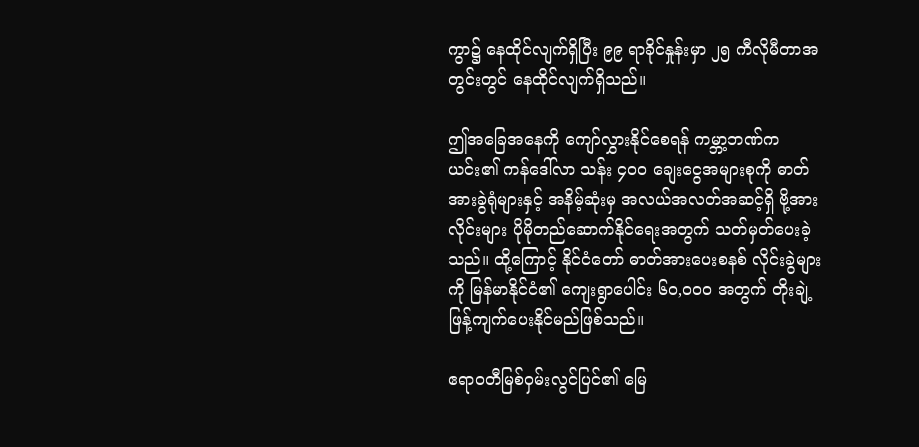ကွာ၌ နေထိုင်လျက်ရှိပြီး ၉၉ ရာခိုင်နှုန်းမှာ ၂၅ ကီလိုမီတာအတွင်းတွင် နေထိုင်လျက်ရှိသည်။

ဤအခြေအနေကို ကျော်လွှားနိုင်စေရန် ကမ္ဘာ့ဘဏ်က ယင်း၏ ကန်ဒေါ်လာ သန်း ၄၀၀ ချေးငွေအများစုကို ဓာတ်အားခွဲရုံများနှင့် အနိမ့်ဆုံးမှ အလယ်အလတ်အဆင့်ရှိ ဗို့အားလိုင်းများ ပိုမိုတည်ဆောက်နိုင်ရေးအတွက် သတ်မှတ်ပေးခဲ့သည်။ ထို့ကြောင့် နိုင်ငံတော် ဓာတ်အားပေးစနစ် လိုင်းခွဲများကို မြန်မာနိုင်ငံ၏ ကျေးရွာပေါင်း ၆၀,၀၀၀ အတွက် တိုးချဲ့ဖြန့်ကျက်ပေးနိုင်မည်ဖြစ်သည်။

ဧရာဝတီမြစ်ဝှမ်းလွင်ပြင်၏ မြေ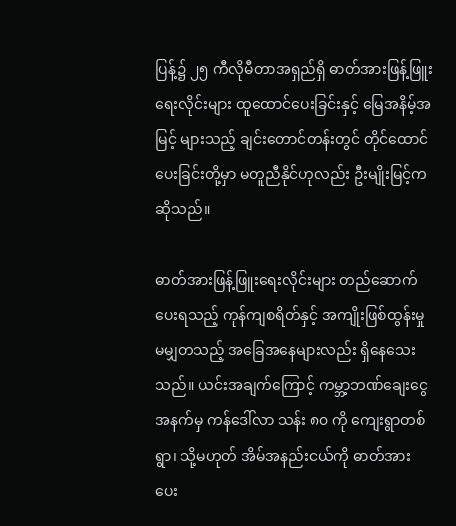ပြန့်၌ ၂၅ ကီလိုမီတာအရှည်ရှိ ဓာတ်အားဖြန့်ဖြူးရေးလိုင်းများ ထူထောင်ပေးခြင်းနှင့် မြေအနိမ့်အမြင့် များသည့် ချင်းတောင်တန်းတွင် တိုင်ထောင်ပေးခြင်းတို့မှာ မတူညီနိုင်ဟုလည်း ဦးမျိုးမြင့်က ဆိုသည်။

ဓာတ်အားဖြန့်ဖြူးရေးလိုင်းများ တည်ဆောက်ပေးရသည့် ကုန်ကျစရိတ်နှင့် အကျိုးဖြစ်ထွန်းမှု မမျှတသည့် အခြေအနေများလည်း ရှိနေသေးသည်။ ယင်းအချက်ကြောင့် ကမ္ဘာ့ဘဏ်ချေးငွေအနက်မှ ကန်ဒေါ်လာ သန်း ၈၀ ကို ကျေးရွာတစ်ရွာ၊ သို့မဟုတ် အိမ်အနည်းငယ်ကို ဓာတ်အားပေး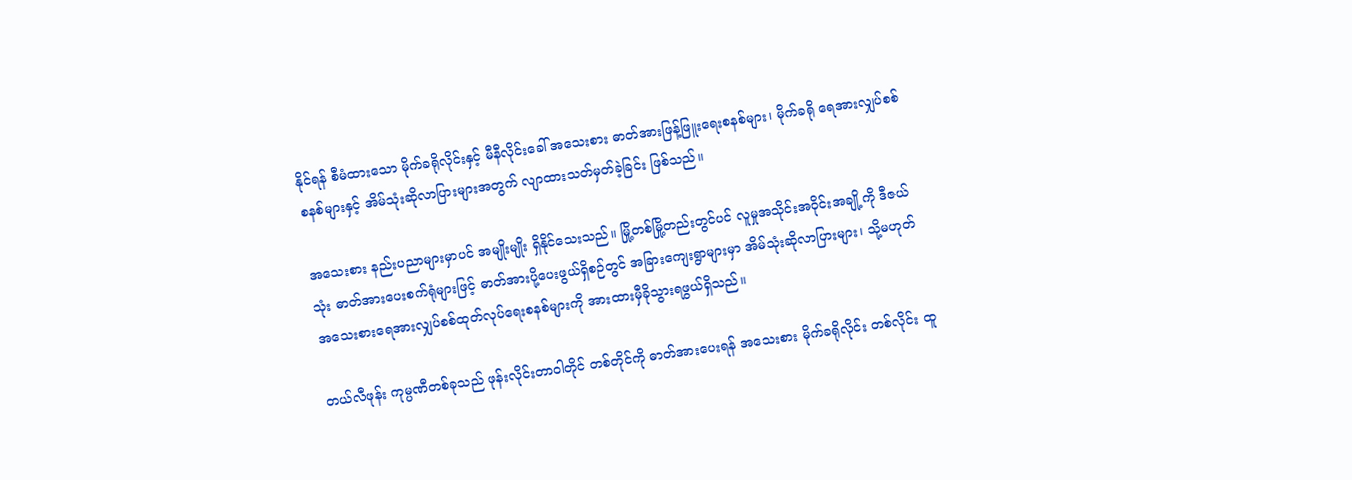နိုင်ရန် စီမံထားသော မိုက်ခရိုလိုင်းနှင့် မီနီလိုင်းခေါ် အသေးစား ဓာတ်အားဖြန့်ဖြူးရေးစနစ်များ၊ မိုက်ခရို ရေအားလျှပ်စစ်စနစ်များနှင့် အိမ်သုံးဆိုလာပြားများအတွက် လျာထားသတ်မှတ်ခဲ့ခြင်း ဖြစ်သည်။

အသေးစား နည်းပညာများမှာပင် အမျိုးမျိုး ရှိနိုင်သေးသည်။ မြို့တစ်မြို့တည်းတွင်ပင် လူမှုအသိုင်းအဝိုင်းအချို့ကို ဒီဇယ်သုံး ဓာတ်အားပေးစက်ရုံများဖြင့် ဓာတ်အားပို့ပေးဖွယ်ရှိစဉ်တွင် အခြားကျေးရွာများမှာ အိမ်သုံးဆိုလာပြားများ၊ သို့မဟုတ် အသေးစားရေအားလျှပ်စစ်ထုတ်လုပ်ရေးစနစ်များကို အားထားမှီခိုသွားရဖွယ်ရှိသည်။

တယ်လီဖုန်း ကုမ္ပဏီတစ်ခုသည် ဖုန်းလိုင်းတာဝါတိုင် တစ်တိုင်ကို ဓာတ်အားပေးရန် အသေးစား မိုက်ခရိုလိုင်း တစ်လိုင်း ထူ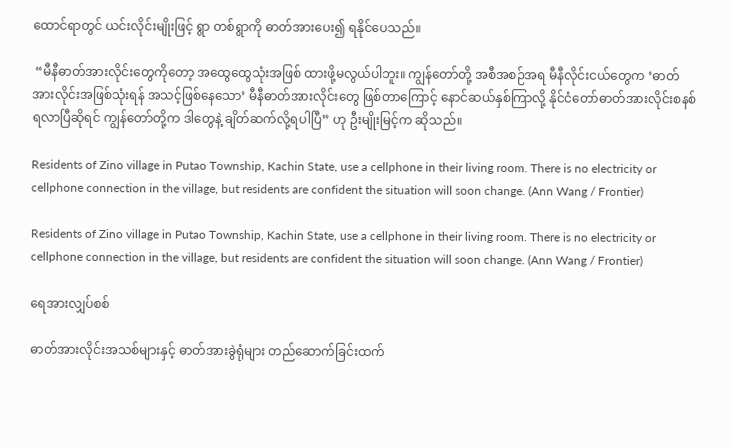ထောင်ရာတွင် ယင်းလိုင်းမျိုးဖြင့် ရွာ တစ်ရွာကို ဓာတ်အားပေး၍ ရနိုင်ပေသည်။

 “မီနီဓာတ်အားလိုင်းတွေကိုတော့ အထွေထွေသုံးအဖြစ် ထားဖို့မလွယ်ပါဘူး။ ကျွန်တော်တို့ အစီအစဉ်အရ မီနီလိုင်းငယ်တွေက ‘ဓာတ်အားလိုင်းအဖြစ်သုံးရန် အသင့်ဖြစ်နေသော’ မီနီဓာတ်အားလိုင်းတွေ ဖြစ်တာကြောင့် နောင်ဆယ်နှစ်ကြာလို့ နိုင်ငံတော်ဓာတ်အားလိုင်းစနစ် ရလာပြီဆိုရင် ကျွန်တော်တို့က ဒါတွေနဲ့ ချိတ်ဆက်လို့ရပါပြီ” ဟု ဦးမျိုးမြင့်က ဆိုသည်။

Residents of Zino village in Putao Township, Kachin State, use a cellphone in their living room. There is no electricity or cellphone connection in the village, but residents are confident the situation will soon change. (Ann Wang / Frontier)

Residents of Zino village in Putao Township, Kachin State, use a cellphone in their living room. There is no electricity or cellphone connection in the village, but residents are confident the situation will soon change. (Ann Wang / Frontier)

ရေအားလျှပ်စစ်

ဓာတ်အားလိုင်းအသစ်များနှင့် ဓာတ်အားခွဲရုံများ တည်ဆောက်ခြင်းထက်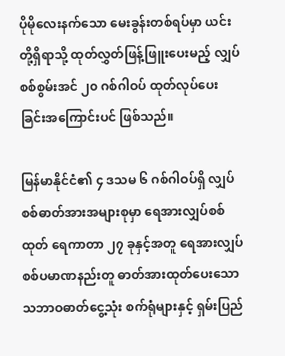ပိုမိုလေးနက်သော မေးခွန်းတစ်ရပ်မှာ ယင်းတို့ရှိရာသို့ ထုတ်လွှတ်ဖြန့်ဖြူးပေးမည့် လျှပ်စစ်စွမ်းအင် ၂၀ ဂစ်ဂါဝပ် ထုတ်လုပ်ပေးခြင်းအကြောင်းပင် ဖြစ်သည်။

မြန်မာနိုင်ငံ၏ ၄ ဒသမ ၆ ဂစ်ဂါဝပ်ရှိ လျှပ်စစ်ဓာတ်အားအများစုမှာ ရေအားလျှပ်စစ်ထုတ် ရေကာတာ ၂၇ ခုနှင့်အတူ ရေအားလျှပ်စစ်ပမာဏနည်းတူ ဓာတ်အားထုတ်ပေးသော သဘာဝဓာတ်ငွေ့သုံး စက်ရုံများနှင့် ရှမ်းပြည်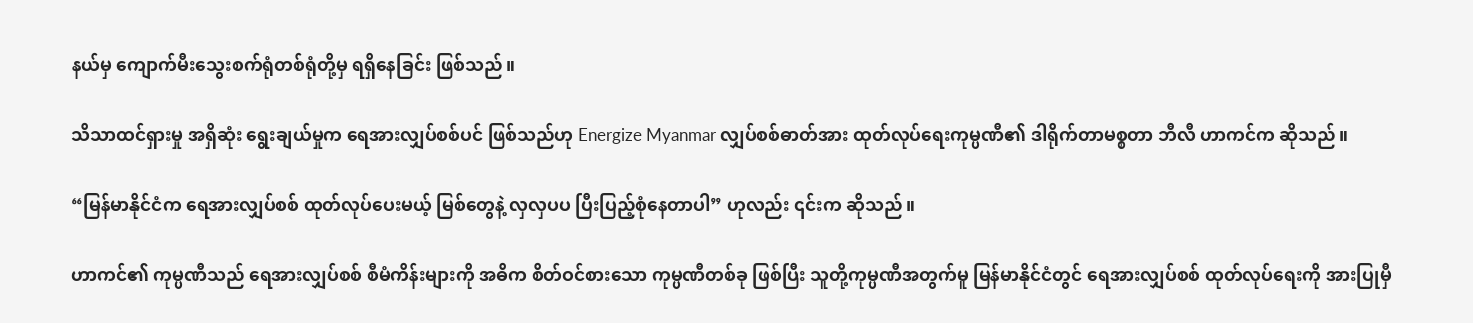နယ်မှ ကျောက်မီးသွေးစက်ရုံတစ်ရုံတို့မှ ရရှိနေခြင်း ဖြစ်သည်။

သိသာထင်ရှားမှု အရှိဆုံး ရွေးချယ်မှုက ရေအားလျှပ်စစ်ပင် ဖြစ်သည်ဟု Energize Myanmar လျှပ်စစ်ဓာတ်အား ထုတ်လုပ်ရေးကုမ္ပဏီ၏ ဒါရိုက်တာမစ္စတာ ဘီလီ ဟာကင်က ဆိုသည်။

“မြန်မာနိုင်ငံက ရေအားလျှပ်စစ် ထုတ်လုပ်ပေးမယ့် မြစ်တွေနဲ့ လှလှပပ ပြီးပြည့်စုံနေတာပါ” ဟုလည်း ၎င်းက ဆိုသည်။

ဟာကင်၏ ကုမ္ပဏီသည် ရေအားလျှပ်စစ် စီမံကိန်းများကို အဓိက စိတ်ဝင်စားသော ကုမ္ပဏီတစ်ခု ဖြစ်ပြီး သူတို့ကုမ္ပဏီအတွက်မူ မြန်မာနိုင်ငံတွင် ရေအားလျှပ်စစ် ထုတ်လုပ်ရေးကို အားပြုမှီ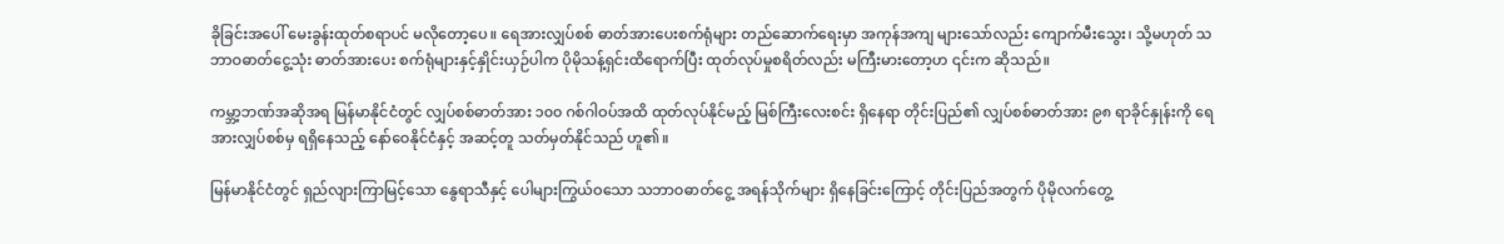ခိုခြင်းအပေါ် မေးခွန်းထုတ်စရာပင် မလိုတော့ပေ။ ရေအားလျှပ်စစ် ဓာတ်အားပေးစက်ရုံများ တည်ဆောက်ရေးမှာ အကုန်အကျ များသော်လည်း ကျောက်မီးသွေး၊ သို့မဟုတ် သဘာဝဓာတ်ငွေ့သုံး ဓာတ်အားပေး စက်ရုံများနှင့်နှိုင်းယှဉ်ပါက ပိုမိုသန့်ရှင်းထိရောက်ပြီး ထုတ်လုပ်မှုစရိတ်လည်း မကြီးမားတော့ဟ ၎င်းက ဆိုသည်။

ကမ္ဘာ့ဘဏ်အဆိုအရ မြန်မာနိုင်ငံတွင် လျှပ်စစ်ဓာတ်အား ၁၀၀ ဂစ်ဂါဝပ်အထိ ထုတ်လုပ်နိုင်မည့် မြစ်ကြီးလေးစင်း ရှိနေရာ တိုင်းပြည်၏ လျှပ်စစ်ဓာတ်အား ၉၈ ရာခိုင်နှုန်းကို ရေအားလျှပ်စစ်မှ ရရှိနေသည့် နော်ဝေနိုင်ငံနှင့် အဆင့်တူ သတ်မှတ်နိုင်သည် ဟူ၏။

မြန်မာနိုင်ငံတွင် ရှည်လျားကြာမြင့်သော နွေရာသီနှင့် ပေါများကြွယ်ဝသော သဘာဝဓာတ်ငွေ့ အရန်သိုက်များ ရှိနေခြင်းကြောင့် တိုင်းပြည်အတွက် ပိုမိုလက်တွေ့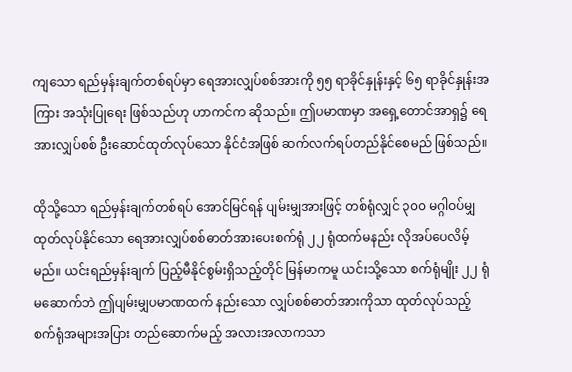ကျသော ရည်မှန်းချက်တစ်ရပ်မှာ ရေအားလျှပ်စစ်အားကို ၅၅ ရာခိုင်နှုန်းနှင့် ၆၅ ရာခိုင်နှုန်းအကြား အသုံးပြုရေး ဖြစ်သည်ဟု ဟာကင်က ဆိုသည်။ ဤပမာဏမှာ အရှေ့တောင်အာရှ၌ ရေအားလျှပ်စစ် ဦးဆောင်ထုတ်လုပ်သော နိုင်ငံအဖြစ် ဆက်လက်ရပ်တည်နိုင်စေမည် ဖြစ်သည်။

ထိုသို့သော ရည်မှန်းချက်တစ်ရပ် အောင်မြင်ရန် ပျမ်းမျှအားဖြင့် တစ်ရုံလျှင် ၃၀၀ မဂ္ဂါဝပ်မျှ ထုတ်လုပ်နိုင်သော ရေအားလျှပ်စစ်ဓာတ်အားပေးစက်ရုံ ၂၂ ရုံထက်မနည်း လိုအပ်ပေလိမ့်မည်။ ယင်းရည်မှန်းချက် ပြည့်မီနိုင်စွမ်းရှိသည့်တိုင် မြန်မာကမူ ယင်းသို့သော စက်ရုံမျိုး ၂၂ ရုံ မဆောက်ဘဲ ဤပျမ်းမျှပမာဏထက် နည်းသော လျှပ်စစ်ဓာတ်အားကိုသာ ထုတ်လုပ်သည့် စက်ရုံအများအပြား တည်ဆောက်မည့် အလားအလာကသာ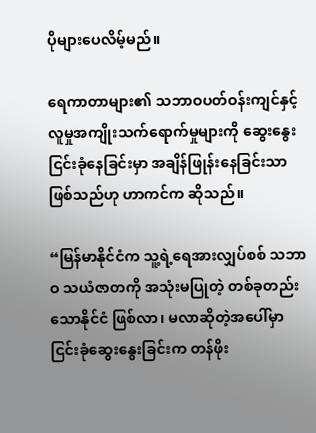ပိုများပေလိမ့်မည်။

ရေကာတာများ၏ သဘာဝပတ်ဝန်းကျင်နှင့် လူမှုအကျိုးသက်ရောက်မှုများကို ဆွေးနွေးငြင်းခုံနေခြင်းမှာ အချိန်ဖြုန်းနေခြင်းသာ ဖြစ်သည်ဟု ဟာကင်က ဆိုသည်။

“မြန်မာနိုင်ငံက သူ့ရဲ့ရေအားလျှပ်စစ် သဘာဝ သယံဇာတကို အသုံးမပြုတဲ့ တစ်ခုတည်းသောနိုင်ငံ ဖြစ်လာ၊ မလာဆိုတဲ့အပေါ်မှာ ငြင်းခုံဆွေးနွေးခြင်းက တန်ဖိုး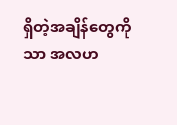ရှိတဲ့အချိန်တွေကိုသာ အလဟ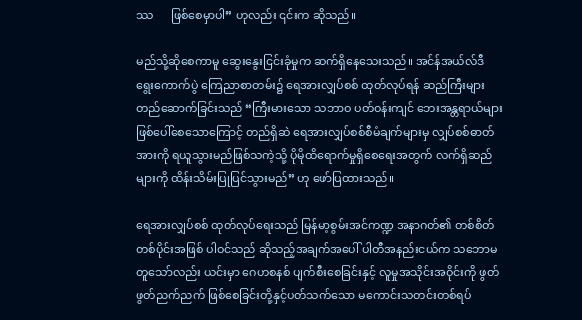ဿ      ဖြစ်စေမှာပါ” ဟုလည်း ၎င်းက ဆိုသည်။

မည်သို့ဆိုစေကာမူ ဆွေးနွေးငြင်းခုံမှုက ဆက်ရှိနေသေးသည်။ အင်န်အယ်လ်ဒီ ရွေးကောက်ပွဲ ကြေညာစာတမ်း၌ ရေအားလျှပ်စစ် ထုတ်လုပ်ရန် ဆည်ကြီးများ တည်ဆောက်ခြင်းသည် “ကြီးမားသော သဘာဝ ပတ်ဝန်းကျင် ဘေးအန္တရာယ်များ ဖြစ်ပေါ်စေသောကြောင့် တည်ရှိဆဲ ရေအားလျှပ်စစ်စီမံချက်များမှ လျှပ်စစ်ဓာတ်အားကို ရယူသွားမည်ဖြစ်သကဲ့သို့ ပိုမိုထိရောက်မှုရှိစေရေးအတွက် လက်ရှိဆည်များကို ထိန်းသိမ်းပြုပြင်သွားမည်” ဟု ဖော်ပြထားသည်။

ရေအားလျှပ်စစ် ထုတ်လုပ်ရေးသည် မြန်မာ့စွမ်းအင်ကဏ္ဍ အနာဂတ်၏ တစ်စိတ်တစ်ပိုင်းအဖြစ် ပါဝင်သည် ဆိုသည့်အချက်အပေါ် ပါတီအနည်းငယ်က သဘောမတူသော်လည်း ယင်းမှာ ဂေဟစနစ် ပျက်စီးစေခြင်းနှင့် လူမှုအသိုင်းအဝိုင်းကို ဖွတ်ဖွတ်ညက်ညက် ဖြစ်စေခြင်းတို့နှင့်ပတ်သက်သော မကောင်းသတင်းတစ်ရပ်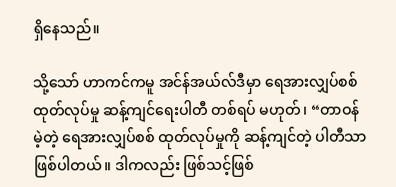ရှိနေသည်။

သို့သော် ဟာကင်ကမူ အင်န်အယ်လ်ဒီမှာ ရေအားလျှပ်စစ်ထုတ်လုပ်မှု ဆန့်ကျင်ရေးပါတီ တစ်ရပ် မဟုတ်၊ “တာဝန်မဲ့တဲ့ ရေအားလျှပ်စစ် ထုတ်လုပ်မှုကို ဆန့်ကျင်တဲ့ ပါတီသာ ဖြစ်ပါတယ်။ ဒါကလည်း ဖြစ်သင့်ဖြစ်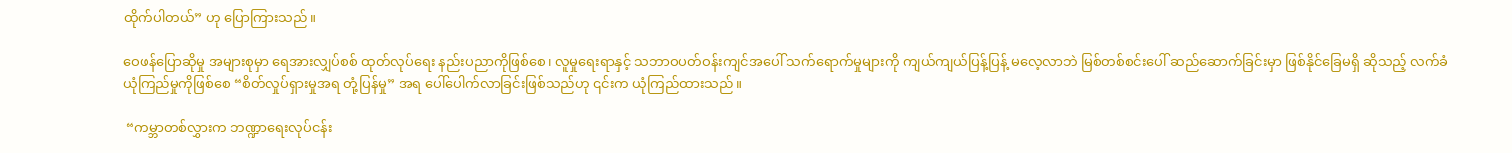ထိုက်ပါတယ်” ဟု ပြောကြားသည်။

ဝေဖန်ပြောဆိုမှု အများစုမှာ ရေအားလျှပ်စစ် ထုတ်လုပ်ရေး နည်းပညာကိုဖြစ်စေ၊ လူမှုရေးရာနှင့် သဘာဝပတ်ဝန်းကျင်အပေါ် သက်ရောက်မှုများကို ကျယ်ကျယ်ပြန့်ပြန့် မလေ့လာဘဲ မြစ်တစ်စင်းပေါ် ဆည်ဆောက်ခြင်းမှာ ဖြစ်နိုင်ခြေမရှိ ဆိုသည့် လက်ခံယုံကြည်မှုကိုဖြစ်စေ “စိတ်လှုပ်ရှားမှုအရ တုံ့ပြန်မှု” အရ ပေါ်ပေါက်လာခြင်းဖြစ်သည်ဟု ၎င်းက ယုံကြည်ထားသည်။

 “ကမ္ဘာတစ်လွှားက ဘဏ္ဍာရေးလုပ်ငန်း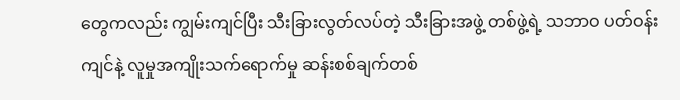တွေကလည်း ကျွမ်းကျင်ပြီး သီးခြားလွတ်လပ်တဲ့ သီးခြားအဖွဲ့ တစ်ဖွဲ့ရဲ့ သဘာဝ ပတ်ဝန်းကျင်နဲ့ လူမှုအကျိုးသက်ရောက်မှု ဆန်းစစ်ချက်တစ်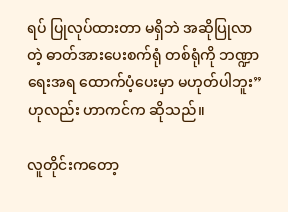ရပ် ပြုလုပ်ထားတာ မရှိဘဲ အဆိုပြုလာတဲ့ ဓာတ်အားပေးစက်ရုံ တစ်ရုံကို ဘဏ္ဍာရေးအရ ထောက်ပံ့ပေးမှာ မဟုတ်ပါဘူး” ဟုလည်း ဟာကင်က ဆိုသည်။

လူတိုင်းကတော့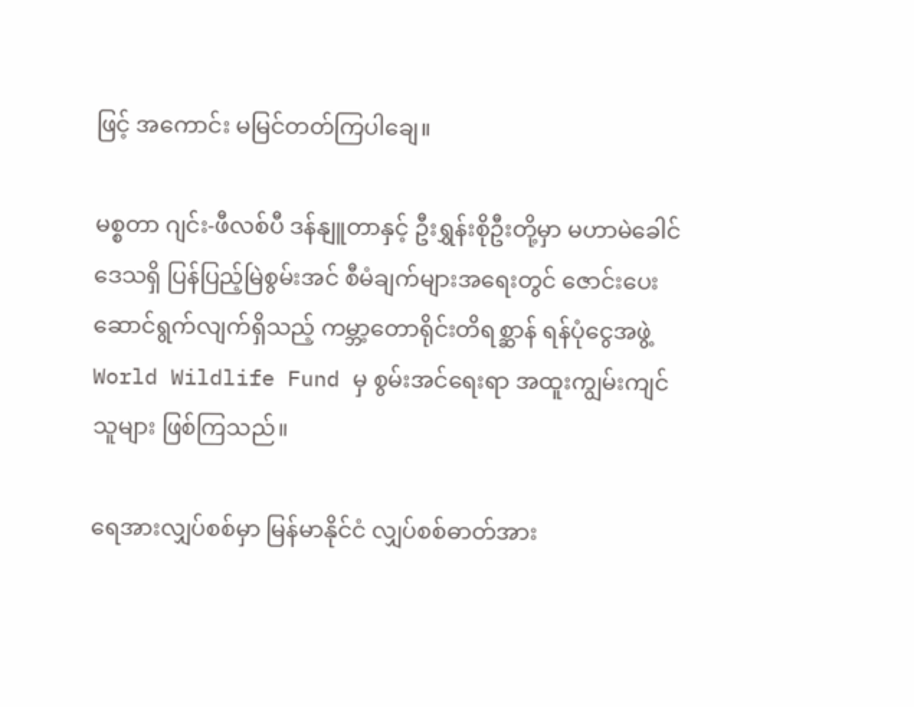ဖြင့် အကောင်း မမြင်တတ်ကြပါချေ။

မစ္စတာ ဂျင်း-ဖီလစ်ပီ ဒန်နျူတာနှင့် ဦးရွှန်းစိုဦးတို့မှာ မဟာမဲခေါင်ဒေသရှိ ပြန်ပြည့်မြဲစွမ်းအင် စီမံချက်များအရေးတွင် ဇောင်းပေးဆောင်ရွက်လျက်ရှိသည့် ကမ္ဘာ့တောရိုင်းတိရစ္ဆာန် ရန်ပုံငွေအဖွဲ့ World Wildlife Fund မှ စွမ်းအင်ရေးရာ အထူးကျွမ်းကျင်သူများ ဖြစ်ကြသည်။

ရေအားလျှပ်စစ်မှာ မြန်မာနိုင်ငံ လျှပ်စစ်ဓာတ်အား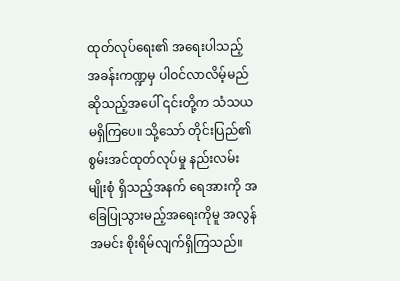ထုတ်လုပ်ရေး၏ အရေးပါသည့် အခန်းကဏ္ဍမှ ပါဝင်လာလိမ့်မည်ဆိုသည့်အပေါ် ၎င်းတို့က သံသယမရှိကြပေ။ သို့သော် တိုင်းပြည်၏ စွမ်းအင်ထုတ်လုပ်မှု နည်းလမ်းမျိုးစုံ ရှိသည့်အနက် ရေအားကို အခြေပြုသွားမည့်အရေးကိုမူ အလွန်အမင်း စိုးရိမ်လျက်ရှိကြသည်။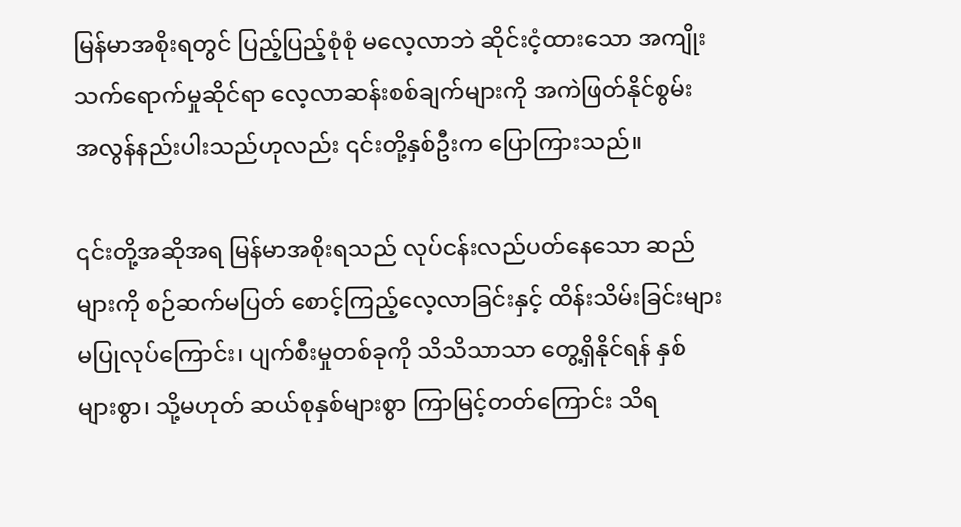မြန်မာအစိုးရတွင် ပြည့်ပြည့်စုံစုံ မလေ့လာဘဲ ဆိုင်းငံ့ထားသော အကျိုးသက်ရောက်မှုဆိုင်ရာ လေ့လာဆန်းစစ်ချက်များကို အကဲဖြတ်နိုင်စွမ်း အလွန်နည်းပါးသည်ဟုလည်း ၎င်းတို့နှစ်ဦးက ပြောကြားသည်။

၎င်းတို့အဆိုအရ မြန်မာအစိုးရသည် လုပ်ငန်းလည်ပတ်နေသော ဆည်များကို စဉ်ဆက်မပြတ် စောင့်ကြည့်လေ့လာခြင်းနှင့် ထိန်းသိမ်းခြင်းများ မပြုလုပ်ကြောင်း၊ ပျက်စီးမှုတစ်ခုကို သိသိသာသာ တွေ့ရှိနိုင်ရန် နှစ်များစွာ၊ သို့မဟုတ် ဆယ်စုနှစ်များစွာ ကြာမြင့်တတ်ကြောင်း သိရ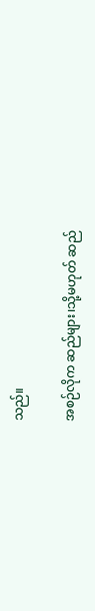သည်။

အစဉ်လိုက ဆည်များ၊သို့မဟုတ် ဆည်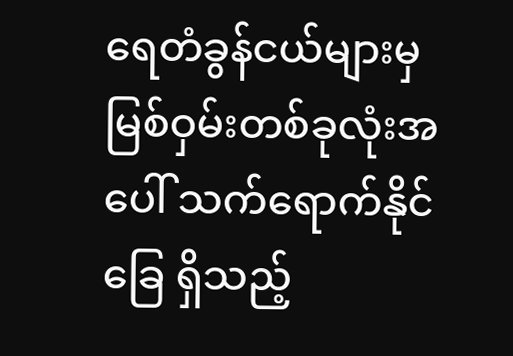ရေတံခွန်ငယ်များမှ မြစ်ဝှမ်းတစ်ခုလုံးအပေါ် သက်ရောက်နိုင်ခြေ ရှိသည့်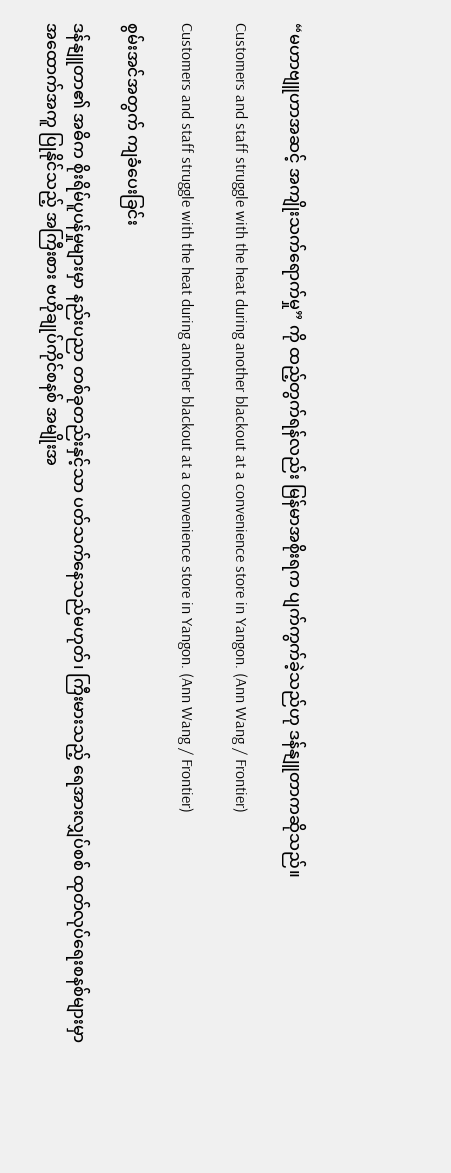“မဟာဗျူဟာအဆင့် အကျိုးသက်ရောက်မှု” ကို ထည့်တွက်ရန်လည်း မြန်မာအစိုးရက ပျက်ကွက်ခဲ့သည်ဟု ဒန်နျူတာကဆိုသည်။

Customers and staff struggle with the heat during another blackout at a convenience store in Yangon. (Ann Wang / Frontier)

Customers and staff struggle with the heat during another blackout at a convenience store in Yangon. (Ann Wang / Frontier)

စွမ်းအင်အတွက် ကျခံပေးခြင်း

ဒန်နျူတာ၏ အဓိက စိုးရိမ်ပူပန်မှုများမှာ နည်းပညာ တစ်ခုတည်းနှင့်သာ ပတ်သက်နေသည်မဟုတ်၊ ကြီးမားသည့် ရေအားလျှပ်စစ် ထုတ်လုပ်ရေးစနစ်များမှာ အထောက်အကူ ပြုနိုင်သည့် အကြီးစား ဗဟိုချုပ်ကိုင်စနစ် အမျိုးအ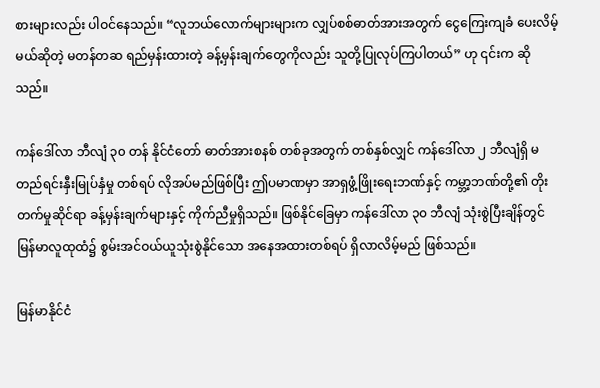စားများလည်း ပါဝင်နေသည်။ “လူဘယ်လောက်များများက လျှပ်စစ်ဓာတ်အားအတွက် ငွေကြေးကျခံ ပေးလိမ့်မယ်ဆိုတဲ့ မတန်တဆ ရည်မှန်းထားတဲ့ ခန့်မှန်းချက်တွေကိုလည်း သူတို့ပြုလုပ်ကြပါတယ်” ဟု ၎င်းက ဆိုသည်။

ကန်ဒေါ်လာ ဘီလျံ ၃၀ တန် နိုင်ငံတော် ဓာတ်အားစနစ် တစ်ခုအတွက် တစ်နှစ်လျှင် ကန်ဒေါ်လာ ၂ ဘီလျံရှိ မတည်ရင်းနှီးမြုပ်နှံမှု တစ်ရပ် လိုအပ်မည်ဖြစ်ပြီး ဤပမာဏမှာ အာရှဖွံ့ဖြိုးရေးဘဏ်နှင့် ကမ္ဘာ့ဘဏ်တို့၏ တိုးတက်မှုဆိုင်ရာ ခန့်မှန်းချက်များနှင့် ကိုက်ညီမှုရှိသည်။ ဖြစ်နိုင်ခြေမှာ ကန်ဒေါ်လာ ၃၀ ဘီလျံ သုံးစွဲပြီးချိန်တွင် မြန်မာလူထုထံ၌ စွမ်းအင်ဝယ်ယူသုံးစွဲနိုင်သော အနေအထားတစ်ရပ် ရှိလာလိမ့်မည် ဖြစ်သည်။

မြန်မာနိုင်ငံ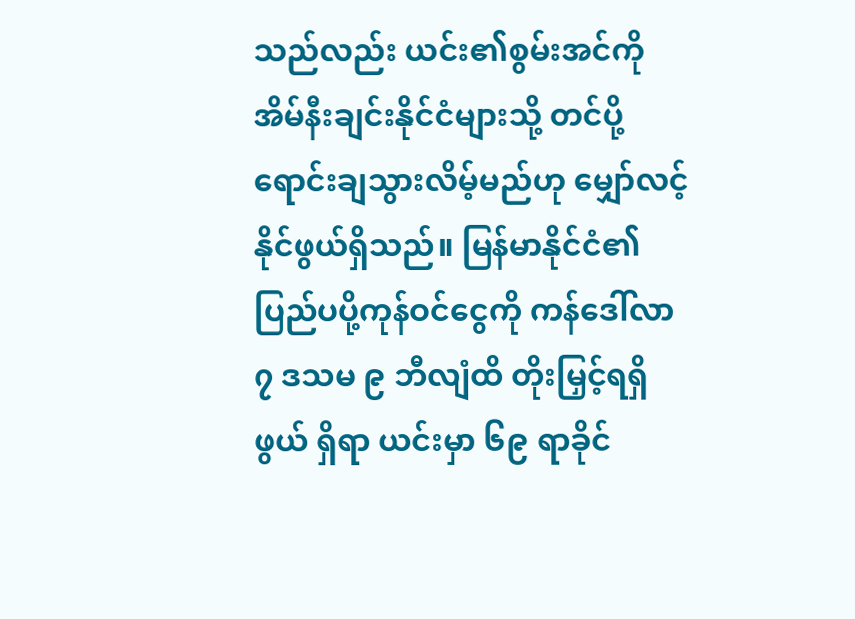သည်လည်း ယင်း၏စွမ်းအင်ကို အိမ်နီးချင်းနိုင်ငံများသို့ တင်ပို့ရောင်းချသွားလိမ့်မည်ဟု မျှော်လင့်နိုင်ဖွယ်ရှိသည်။ မြန်မာနိုင်ငံ၏ ပြည်ပပို့ကုန်ဝင်ငွေကို ကန်ဒေါ်လာ ၇ ဒသမ ၉ ဘီလျံထိ တိုးမြှင့်ရရှိဖွယ် ရှိရာ ယင်းမှာ ၆၉ ရာခိုင်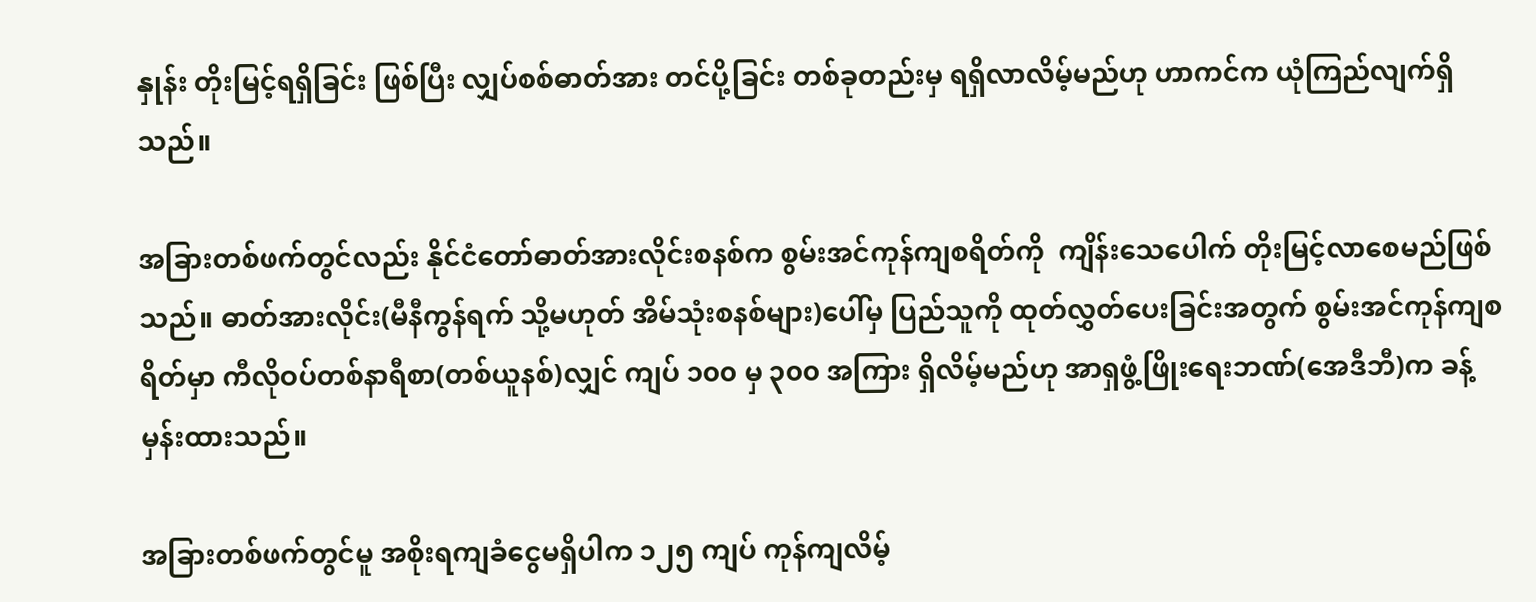နှုန်း တိုးမြင့်ရရှိခြင်း ဖြစ်ပြီး လျှပ်စစ်ဓာတ်အား တင်ပို့ခြင်း တစ်ခုတည်းမှ ရရှိလာလိမ့်မည်ဟု ဟာကင်က ယုံကြည်လျက်ရှိသည်။

အခြားတစ်ဖက်တွင်လည်း နိုင်ငံတော်ဓာတ်အားလိုင်းစနစ်က စွမ်းအင်ကုန်ကျစရိတ်ကို  ကျိန်းသေပေါက် တိုးမြင့်လာစေမည်ဖြစ်သည်။ ဓာတ်အားလိုင်း(မီနီကွန်ရက် သို့မဟုတ် အိမ်သုံးစနစ်များ)ပေါ်မှ ပြည်သူကို ထုတ်လွှတ်ပေးခြင်းအတွက် စွမ်းအင်ကုန်ကျစရိတ်မှာ ကီလိုဝပ်တစ်နာရီစာ(တစ်ယူနစ်)လျှင် ကျပ် ၁၀၀ မှ ၃၀၀ အကြား ရှိလိမ့်မည်ဟု အာရှဖွံ့ဖြိုးရေးဘဏ်(အေဒီဘီ)က ခန့်မှန်းထားသည်။

အခြားတစ်ဖက်တွင်မူ အစိုးရကျခံငွေမရှိပါက ၁၂၅ ကျပ် ကုန်ကျလိမ့်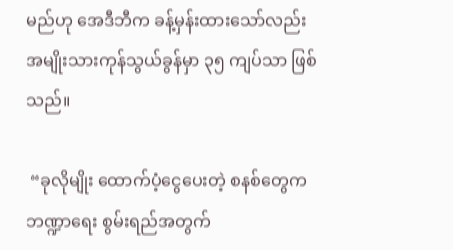မည်ဟု အေဒီဘီက ခန့်မှန်းထားသော်လည်း အမျိုးသားကုန်သွယ်ခွန်မှာ ၃၅ ကျပ်သာ ဖြစ်သည်။

 “ခုလိုမျိုး ထောက်ပံ့ငွေပေးတဲ့ စနစ်တွေက ဘဏ္ဍာရေး စွမ်းရည်အတွက်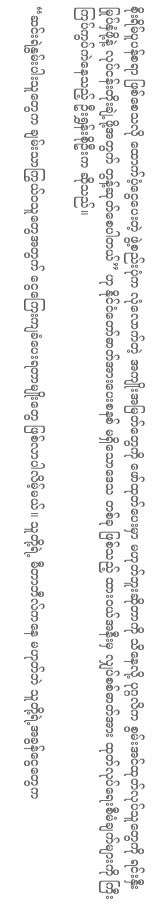စိုးရိမ်ပူပန်စရာ ဖြစ်စေသလို ထောက်ပံ့ငွေပေးတဲ့ ဖွဲ့စည်းပုံက လုံလောက်တဲ့ အကျိုးအမြတ်တွေကို ဖော်ထုတ်ပေးမှာ မဟုတ်ဘူးဆိုတာကို သိနေလို့ ပုဂ္ဂလိက စွမ်းအင်ထုတ်လုပ်သူတွေကို ရင်းနှီးမြုပ်နှံဖို့နဲ့ လုပ်ငန်းတိုးချဲ့ဖို့အတွက် တွန့်ဆုတ်စေပါတယ်” ဟု နိုင်ငံတော်ဓာတ်အားပေးစနစ် မရှိသောဒေသ တစ်ခု ဖြစ်သည့် ထားဝယ်အနီးမှ လျှပ်စစ်ဓာတ်အား ထုတ်လုပ်ရေးစီမံချက်များကို ကြီးကြပ်ကွပ်ကဲနေသည့် ဦးရွှန်းစိုဦးက ဆိုသည်။

“ဆင်းရဲနွမ်းပါးသူတွေက ချမ်းသာကြွယ်ဝသူတွေအတွက် ငွေကြေးကျခံပေးရတာမျိုးတွေ ဖြစ်လာပါလိမ့်မယ်။ သူတို့ရဲ့ မီတာဘီလ်ကနေ မဟုတ်ဘဲ သူတို့ရဲ့အခွန်ငွေတွေက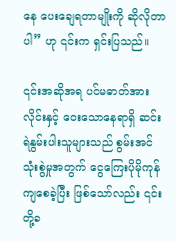နေ ပေးချေရတာမျိုးကို ဆိုလိုတာပါ” ဟု ၎င်းက ရှင်းပြသည်။

၎င်းအဆိုအရ ပင်မဓာတ်အားလိုင်းနှင့် ဝေးသောနေရာရှိ ဆင်းရဲနွမ်းပါးသူများသည် စွမ်းအင်သုံးစွဲမှုအတွက် ငွေကြေးပိုမိုကုန်ကျစေခဲ့ပြီး ဖြစ်သော်လည်း ၎င်းတို့ခ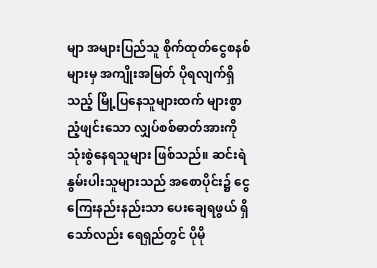မျာ အများပြည်သူ စိုက်ထုတ်ငွေစနစ်များမှ အကျိုးအမြတ် ပိုရလျက်ရှိသည့် မြို့ပြနေသူများထက် များစွာညံ့ဖျင်းသော လျှပ်စစ်ဓာတ်အားကို သုံးစွဲနေရသူများ ဖြစ်သည်။ ဆင်းရဲနွမ်းပါးသူများသည် အစောပိုင်း၌ ငွေကြေးနည်းနည်းသာ ပေးချေရဖွယ် ရှိသော်လည်း ရေရှည်တွင် ပိုမို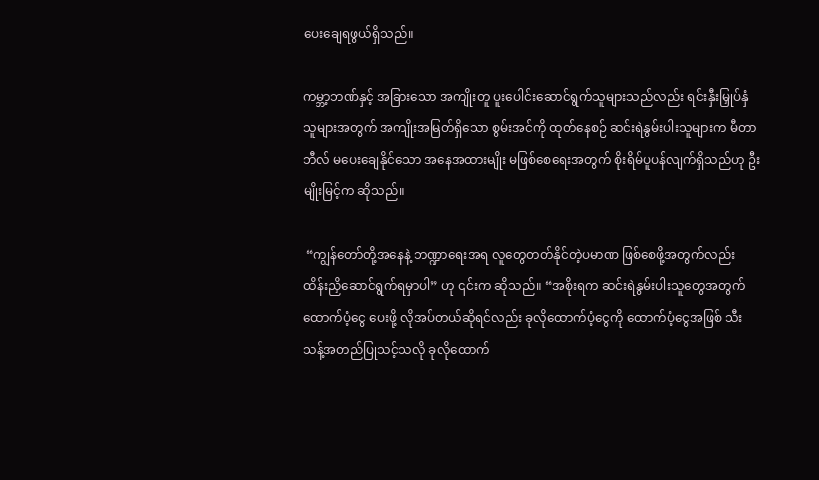ပေးချေရဖွယ်ရှိသည်။

ကမ္ဘာ့ဘဏ်နှင့် အခြားသော အကျိုးတူ ပူးပေါင်းဆောင်ရွက်သူများသည်လည်း ရင်းနှီးမြှုပ်နှံသူများအတွက် အကျိုးအမြတ်ရှိသော စွမ်းအင်ကို ထုတ်နေစဉ် ဆင်းရဲနွမ်းပါးသူများက မီတာဘီလ် မပေးချေနိုင်သော အနေအထားမျိုး မဖြစ်စေရေးအတွက် စိုးရိမ်ပူပန်လျက်ရှိသည်ဟု ဦးမျိုးမြင့်က ဆိုသည်။

 “ကျွန်တော်တို့အနေနဲ့ ဘဏ္ဍာရေးအရ လူတွေတတ်နိုင်တဲ့ပမာဏ ဖြစ်စေဖို့အတွက်လည်း ထိန်းညှိဆောင်ရွက်ရမှာပါ” ဟု ၎င်းက ဆိုသည်။ “အစိုးရက ဆင်းရဲနွမ်းပါးသူတွေအတွက် ထောက်ပံ့ငွေ ပေးဖို့ လိုအပ်တယ်ဆိုရင်လည်း ခုလိုထောက်ပံ့ငွေကို ထောက်ပံ့ငွေအဖြစ် သီးသန့်အတည်ပြုသင့်သလို ခုလိုထောက်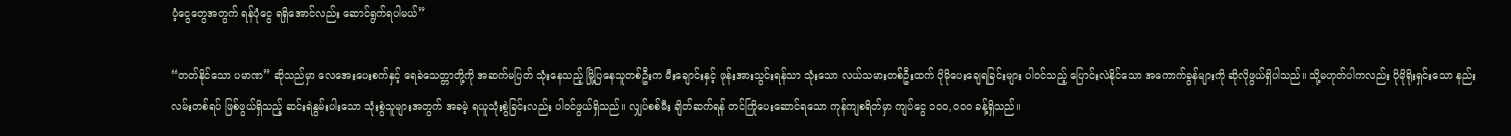ပံ့ငွေတွေအတွက် ရန်ပုံငွေ ရရှိအောင်လည်း ဆောင်ရွက်ရပါမယ်”

“တတ်နိုင်သော ပမာဏ” ဆိုသည်မှာ လေအေးပေးစက်နှင့် ရေခဲသေတ္တာတို့ကို အဆက်မပြတ် သုံးနေသည့် မြို့ပြနေသူတစ်ဦးက မီးချောင်းနှင့် ဖုန်းအားသွင်းရန်သာ သုံးသော လယ်သမားတစ်ဦးထက် ပိုမိုပေးချေရခြင်းများ ပါဝင်သည့် ပြောင်းလဲနိုင်သော အကောက်ခွန်များကို ဆိုလိုဖွယ်ရှိပါသည်။ သို့မဟုတ်ပါကလည်း ပိုမိုရိုးရှင်းသော နည်းလမ်းတစ်ရပ် ဖြစ်ဖွယ်ရှိသည့် ဆင်းရဲနွမ်းပါးသော သုံးစွဲသူများအတွက် အခမဲ့ ရယူသုံးစွဲခြင်းလည်း ပါဝင်ဖွယ်ရှိသည်။ လျှပ်စစ်မီး ချိတ်ဆက်ရန် တင်ကြိုပေးဆောင်ရသော ကုန်ကျစရိတ်မှာ ကျပ်ငွေ ၁၀၀,၀၀၀ ခန့်ရှိသည်။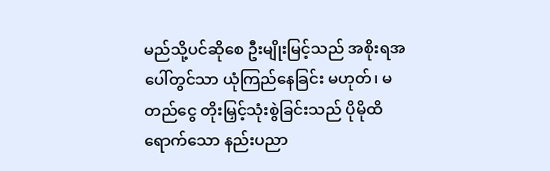မည်သို့ပင်ဆိုစေ ဦးမျိုးမြင့်သည် အစိုးရအပေါ်တွင်သာ ယုံကြည်နေခြင်း မဟုတ်၊ မတည်ငွေ တိုးမြှင့်သုံးစွဲခြင်းသည် ပိုမိုထိရောက်သော နည်းပညာ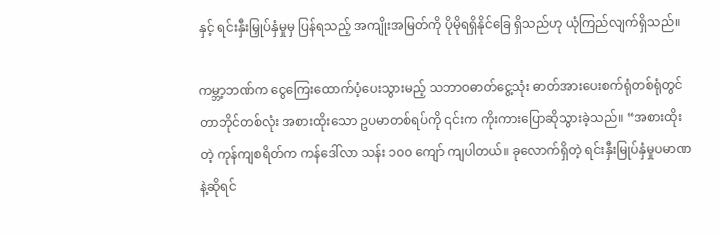နှင့် ရင်းနှီးမြှုပ်နှံမှုမှ ပြန်ရသည့် အကျိုးအမြတ်ကို ပိုမိုရရှိနိုင်ခြေ ရှိသည်ဟု ယုံကြည်လျက်ရှိသည်။

ကမ္ဘာ့ဘဏ်က ငွေကြေးထောက်ပံ့ပေးသွားမည့် သဘာဝဓာတ်ငွေ့သုံး ဓာတ်အားပေးစက်ရုံတစ်ရုံတွင် တာဘိုင်တစ်လုံး အစားထိုးသော ဥပမာတစ်ရပ်ကို ၎င်းက ကိုးကားပြောဆိုသွားခဲ့သည်။ “အစားထိုးတဲ့ ကုန်ကျစရိတ်က ကန်ဒေါ်လာ သန်း ၁၀၀ ကျော် ကျပါတယ်။ ခုလောက်ရှိတဲ့ ရင်းနှီးမြုပ်နှံမှုပမာဏနဲ့ဆိုရင်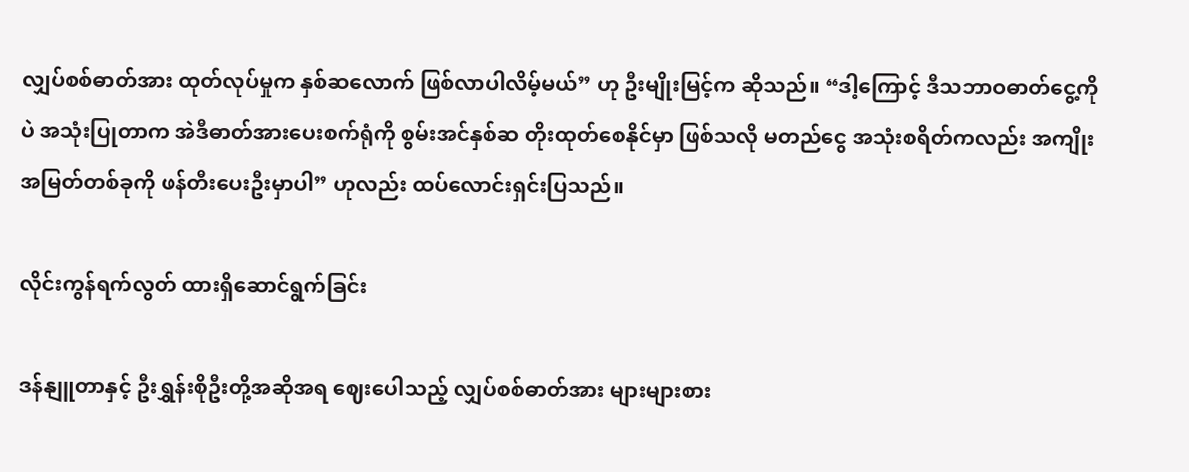လျှပ်စစ်ဓာတ်အား ထုတ်လုပ်မှုက နှစ်ဆလောက် ဖြစ်လာပါလိမ့်မယ်” ဟု ဦးမျိုးမြင့်က ဆိုသည်။ “ဒါ့ကြောင့် ဒီသဘာဝဓာတ်ငွေ့ကိုပဲ အသုံးပြုတာက အဲဒီဓာတ်အားပေးစက်ရုံကို စွမ်းအင်နှစ်ဆ တိုးထုတ်စေနိုင်မှာ ဖြစ်သလို မတည်ငွေ အသုံးစရိတ်ကလည်း အကျိုးအမြတ်တစ်ခုကို ဖန်တီးပေးဦးမှာပါ” ဟုလည်း ထပ်လောင်းရှင်းပြသည်။

လိုင်းကွန်ရက်လွတ် ထားရှိဆောင်ရွက်ခြင်း

ဒန်နျူတာနှင့် ဦးရွှန်းစိုဦးတို့အဆိုအရ ဈေးပေါသည့် လျှပ်စစ်ဓာတ်အား များများစား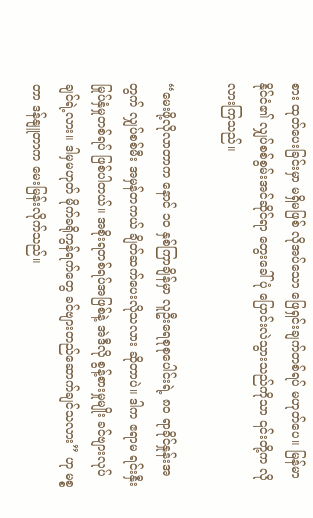စား ထုတ်ပေးခြင်းမှာ မရှိမဖြစ် လိုအပ်သော ဖြေရှင်းချက်တစ်ရပ် မဟုတ်ပေ။ မြန်မာနိုင်ငံ၏ လျှပ်စစ်စွမ်းအင်ဆိုင်ရာ တွေးခေါ်ပုံ ပြောင်းလဲသွားသည်ကိုသာ ၎င်းတို့က လိုလားကြသည်။

“မေးဖို့လိုလာတာက နောင် ၁၀ နှစ်ကြာချိန်မှာ လူဦးရေစုစုပေါင်းရဲ့ ၈၀ ရာခိုင်နှုန်းအတွက် လျှပ်စစ်မီး အမှန်တကယ် ချိတ်ဆက်ပေးလိုသလား ဆိုတာပဲ။ ဒါက ဧရာမ ရင်းနှီးမြုပ်နှံမှုတစ်ရပ် ဖြစ်ပါတယ်။ အစိုးရတစ်ရပ်အဖြစ်နဲ့ အဲဒီလို စွန့်စားမှုမျိုး ခင်ဗျားလုပ်ချင်ရဲ့လား။ ဒါမှမဟုတ် မိုက်ခရိုကွန်ရက်တွေ ခင်ဗျားတည်ဆောက်ချင်သလား” ဟု မစ္စတာ ဒန်နျူတာက မေးမြန်းလိုက်သည်။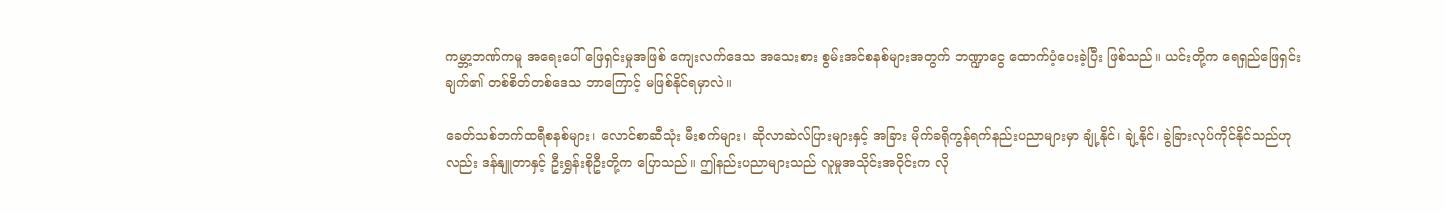ကမ္ဘာ့ဘဏ်ကမူ အရေးပေါ် ဖြေရှင်းမှုအဖြစ် ကျေးလက်ဒေသ အသေးစား စွမ်းအင်စနစ်များအတွက် ဘဏ္ဍာငွေ ထောက်ပံ့ပေးခဲ့ပြီး ဖြစ်သည်။ ယင်းတို့က ရေရှည်ဖြေရှင်းချက်၏ တစ်စိတ်တစ်ဒေသ ဘာကြောင့် မဖြစ်နိုင်ရမှာလဲ။

ခေတ်သစ်ဘက်ထရီစနစ်များ၊ လောင်စာဆီသုံး မီးစက်များ၊ ဆိုလာဆဲလ်ပြားများနှင့် အခြား မိုက်ခရိုကွန်ရက်နည်းပညာများမှာ ချုံ့နိုင်၊ ချဲ့နိုင်၊ ခွဲခြားလုပ်ကိုင်နိုင်သည်ဟုလည်း ဒန်နျူတာနှင့် ဦးရွှန်းစိုဦးတို့က ပြောသည်။ ဤနည်းပညာများသည် လူမှုအသိုင်းအဝိုင်းက လို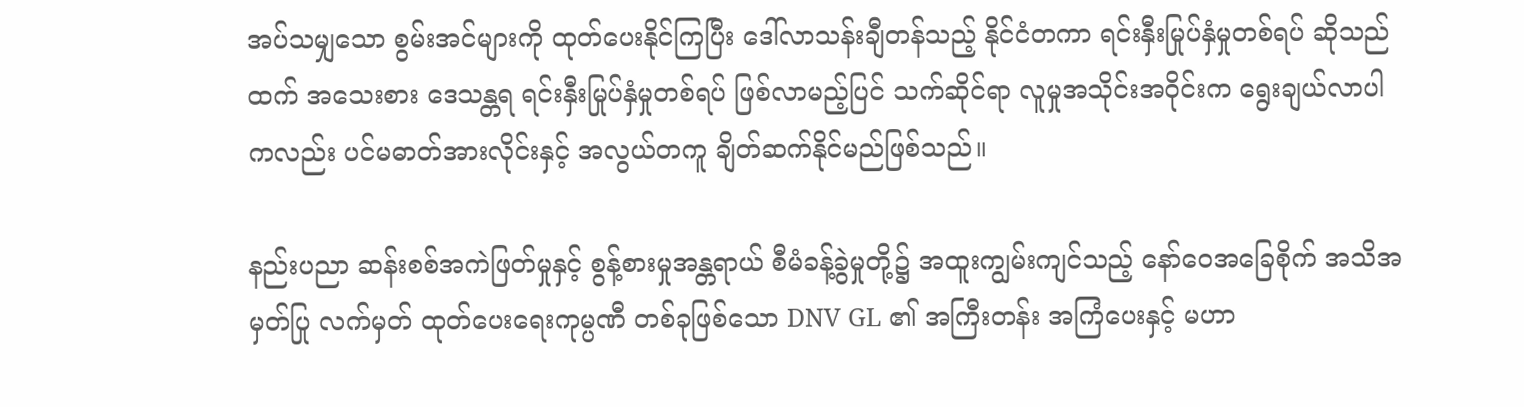အပ်သမျှသော စွမ်းအင်များကို ထုတ်ပေးနိုင်ကြပြီး ဒေါ်လာသန်းချီတန်သည့် နိုင်ငံတကာ ရင်းနှီးမြုပ်နှံမှုတစ်ရပ် ဆိုသည်ထက် အသေးစား ဒေသန္တရ ရင်းနှီးမြုပ်နှံမှုတစ်ရပ် ဖြစ်လာမည့်ပြင် သက်ဆိုင်ရာ လူမှုအသိုင်းအဝိုင်းက ရွေးချယ်လာပါကလည်း ပင်မဓာတ်အားလိုင်းနှင့် အလွယ်တကူ ချိတ်ဆက်နိုင်မည်ဖြစ်သည်။

နည်းပညာ ဆန်းစစ်အကဲဖြတ်မှုနှင့် စွန့်စားမှုအန္တရာယ် စီမံခန့်ခွဲမှုတို့၌ အထူးကျွမ်းကျင်သည့် နော်ဝေအခြေစိုက် အသိအမှတ်ပြု လက်မှတ် ထုတ်ပေးရေးကုမ္ပဏီ တစ်ခုဖြစ်သော DNV GL ၏ အကြီးတန်း အကြံပေးနှင့် မဟာ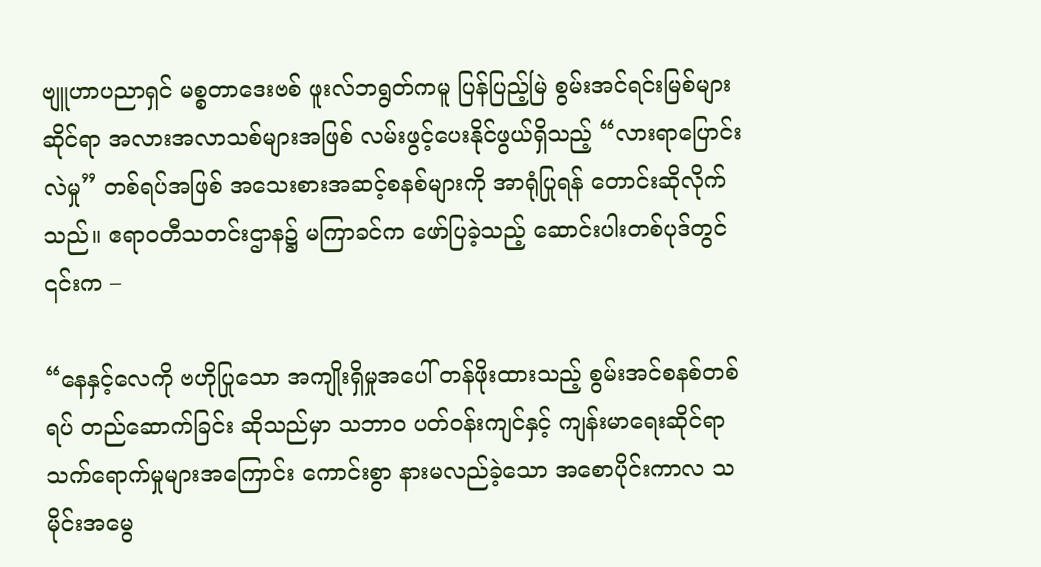ဗျူဟာပညာရှင် မစ္စတာဒေးဗစ် ဖူးလ်ဘရွတ်ကမူ ပြန်ပြည့်မြဲ စွမ်းအင်ရင်းမြစ်များဆိုင်ရာ အလားအလာသစ်များအဖြစ် လမ်းဖွင့်ပေးနိုင်ဖွယ်ရှိသည့် “လားရာပြောင်းလဲမှု” တစ်ရပ်အဖြစ် အသေးစားအဆင့်စနစ်များကို အာရုံပြုရန် တောင်းဆိုလိုက်သည်။ ဧရာဝတီသတင်းဌာန၌ မကြာခင်က ဖော်ပြခဲ့သည့် ဆောင်းပါးတစ်ပုဒ်တွင် ၎င်းက –

“နေနှင့်လေကို ဗဟိုပြုသော အကျိုးရှိမှုအပေါ် တန်ဖိုးထားသည့် စွမ်းအင်စနစ်တစ်ရပ် တည်ဆောက်ခြင်း ဆိုသည်မှာ သဘာဝ ပတ်ဝန်းကျင်နှင့် ကျန်းမာရေးဆိုင်ရာ သက်ရောက်မှုများအကြောင်း ကောင်းစွာ နားမလည်ခဲ့သော အစောပိုင်းကာလ သမိုင်းအမွေ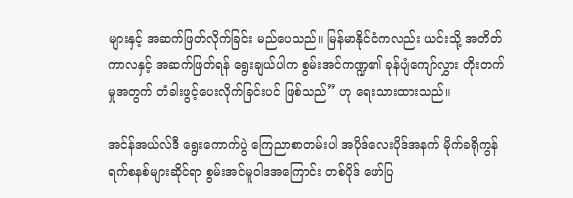များနှင့် အဆက်ဖြတ်လိုက်ခြင်း မည်ပေသည်။ မြန်မာနိုင်ငံကလည်း ယင်းသို့ အတိတ်ကာလနှင့် အဆက်ဖြတ်ရန် ရွေးချယ်ပါက စွမ်းအင်ကဏ္ဍ၏ ခုန်ပျံကျော်လွှား တိုးတက်မှုအတွက် တံခါးဖွင့်ပေးလိုက်ခြင်းပင် ဖြစ်သည်” ဟု ရေးသားထားသည်။

အင်န်အယ်လ်ဒီ ရွေးကောက်ပွဲ ကြေညာစာတမ်းပါ အပိုဒ်လေးပိုဒ်အနက် မိုက်ခရိုကွန်ရက်စနစ်များဆိုင်ရာ စွမ်းအင်မူဝါဒအကြောင်း တစ်ပိုဒ် ဖော်ပြ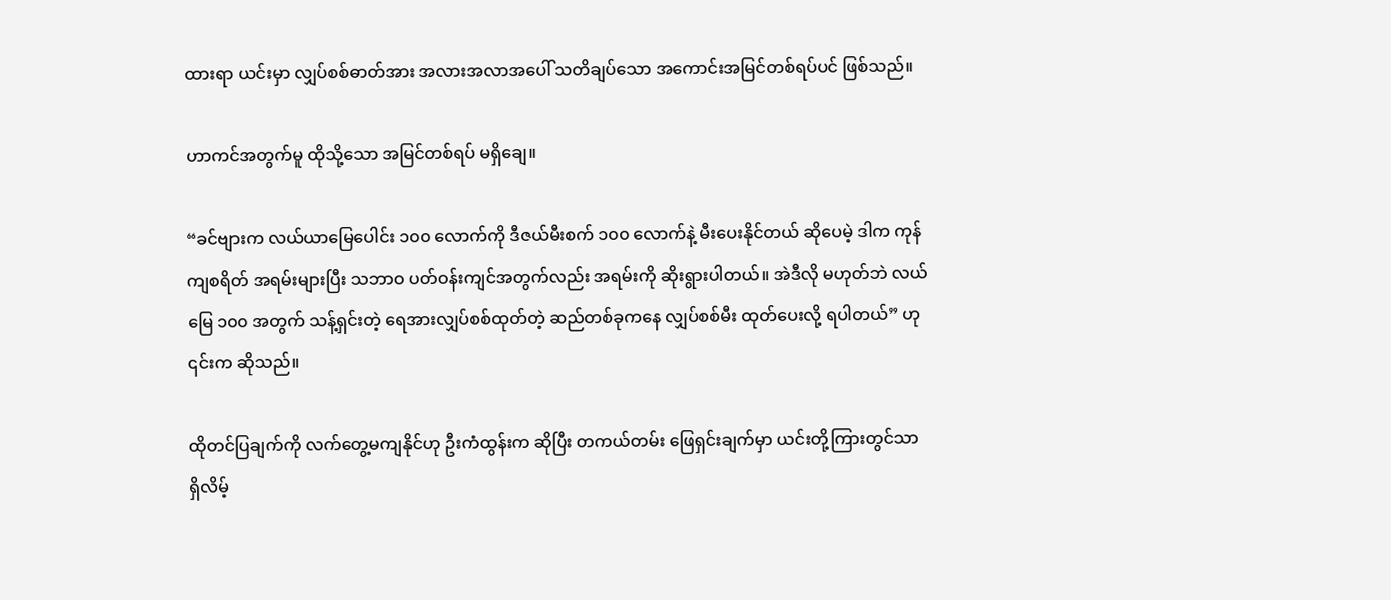ထားရာ ယင်းမှာ လျှပ်စစ်ဓာတ်အား အလားအလာအပေါ် သတိချပ်သော အကောင်းအမြင်တစ်ရပ်ပင် ဖြစ်သည်။

ဟာကင်အတွက်မူ ထိုသို့သော အမြင်တစ်ရပ် မရှိချေ။

“ခင်ဗျားက လယ်ယာမြေပေါင်း ၁၀၀ လောက်ကို ဒီဇယ်မီးစက် ၁၀၀ လောက်နဲ့ မီးပေးနိုင်တယ် ဆိုပေမဲ့ ဒါက ကုန်ကျစရိတ် အရမ်းများပြီး သဘာဝ ပတ်ဝန်းကျင်အတွက်လည်း အရမ်းကို ဆိုးရွားပါတယ်။ အဲဒီလို မဟုတ်ဘဲ လယ်မြေ ၁၀၀ အတွက် သန့်ရှင်းတဲ့ ရေအားလျှပ်စစ်ထုတ်တဲ့ ဆည်တစ်ခုကနေ လျှပ်စစ်မီး ထုတ်ပေးလို့ ရပါတယ်” ဟု ၎င်းက ဆိုသည်။

ထိုတင်ပြချက်ကို လက်တွေ့မကျနိုင်ဟု ဦးကံထွန်းက ဆိုပြီး တကယ်တမ်း ဖြေရှင်းချက်မှာ ယင်းတို့ကြားတွင်သာ ရှိလိမ့်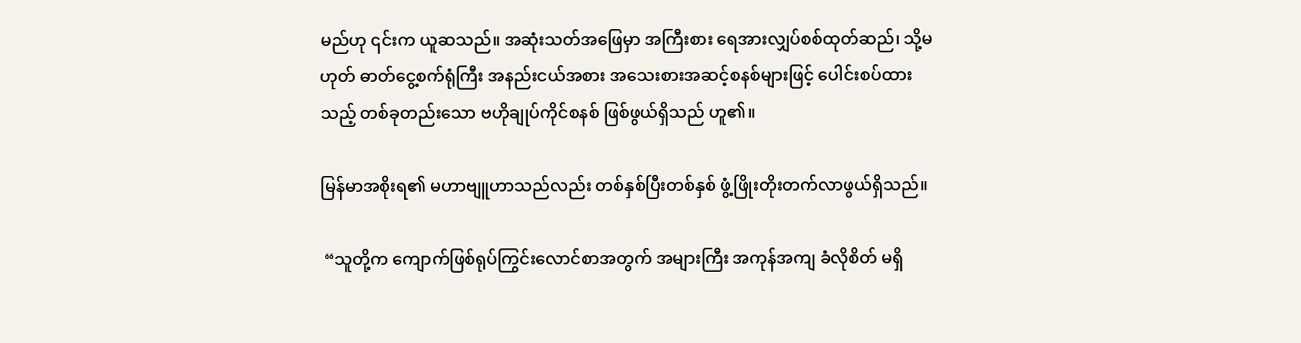မည်ဟု ၎င်းက ယူဆသည်။ အဆုံးသတ်အဖြေမှာ အကြီးစား ရေအားလျှပ်စစ်ထုတ်ဆည်၊ သို့မဟုတ် ဓာတ်ငွေ့စက်ရုံကြီး အနည်းငယ်အစား အသေးစားအဆင့်စနစ်များဖြင့် ပေါင်းစပ်ထားသည့် တစ်ခုတည်းသော ဗဟိုချုပ်ကိုင်စနစ် ဖြစ်ဖွယ်ရှိသည် ဟူ၏။

မြန်မာအစိုးရ၏ မဟာဗျူဟာသည်လည်း တစ်နှစ်ပြီးတစ်နှစ် ဖွံ့ဖြိုးတိုးတက်လာဖွယ်ရှိသည်။

 “သူတို့က ကျောက်ဖြစ်ရုပ်ကြွင်းလောင်စာအတွက် အများကြီး အကုန်အကျ ခံလိုစိတ် မရှိ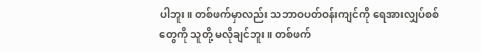ပါဘူး။ တစ်ဖက်မှာလည်း သဘာဝပတ်ဝန်းကျင်ကို ရေအားလျှပ်စစ်တွေကို သူတို့ မလိုချင်ဘူး။ တစ်ဖက်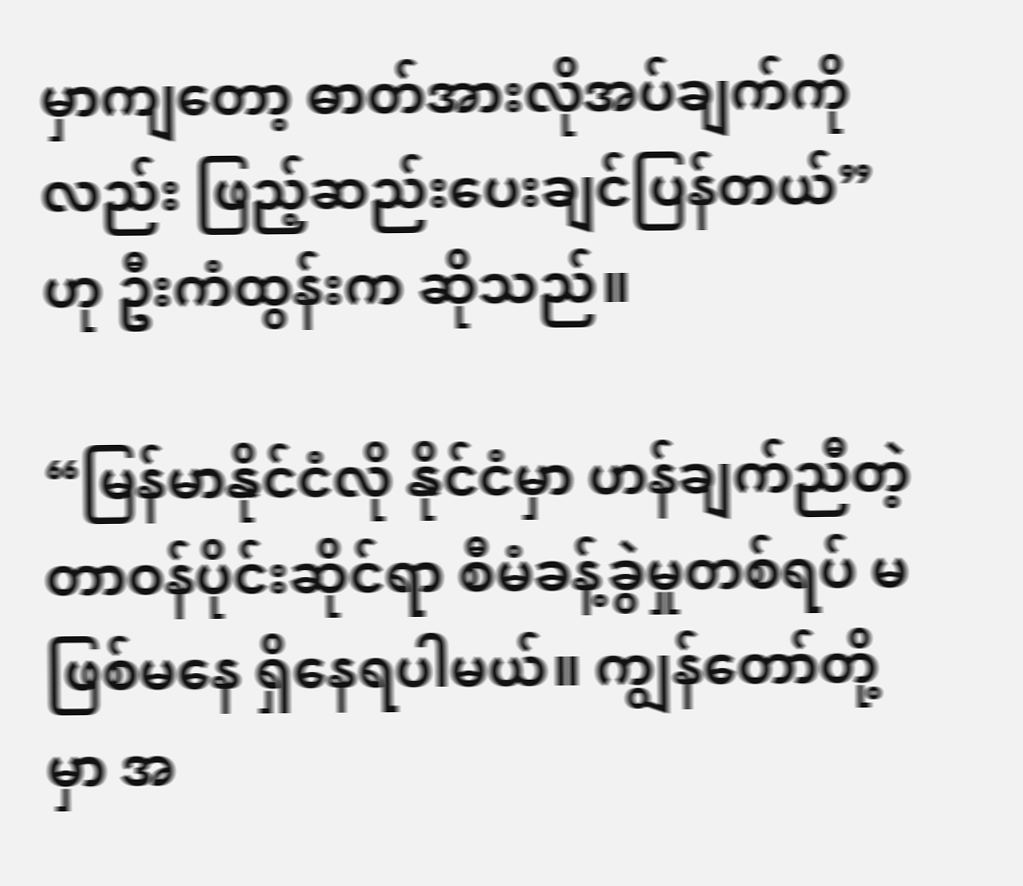မှာကျတော့ ဓာတ်အားလိုအပ်ချက်ကိုလည်း ဖြည့်ဆည်းပေးချင်ပြန်တယ်” ဟု ဦးကံထွန်းက ဆိုသည်။

“မြန်မာနိုင်ငံလို နိုင်ငံမှာ ဟန်ချက်ညီတဲ့ တာဝန်ပိုင်းဆိုင်ရာ စီမံခန့်ခွဲမှုတစ်ရပ် မဖြစ်မနေ ရှိနေရပါမယ်။ ကျွန်တော်တို့မှာ အ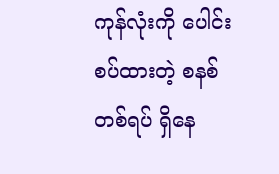ကုန်လုံးကို ပေါင်းစပ်ထားတဲ့ စနစ်တစ်ရပ် ရှိနေ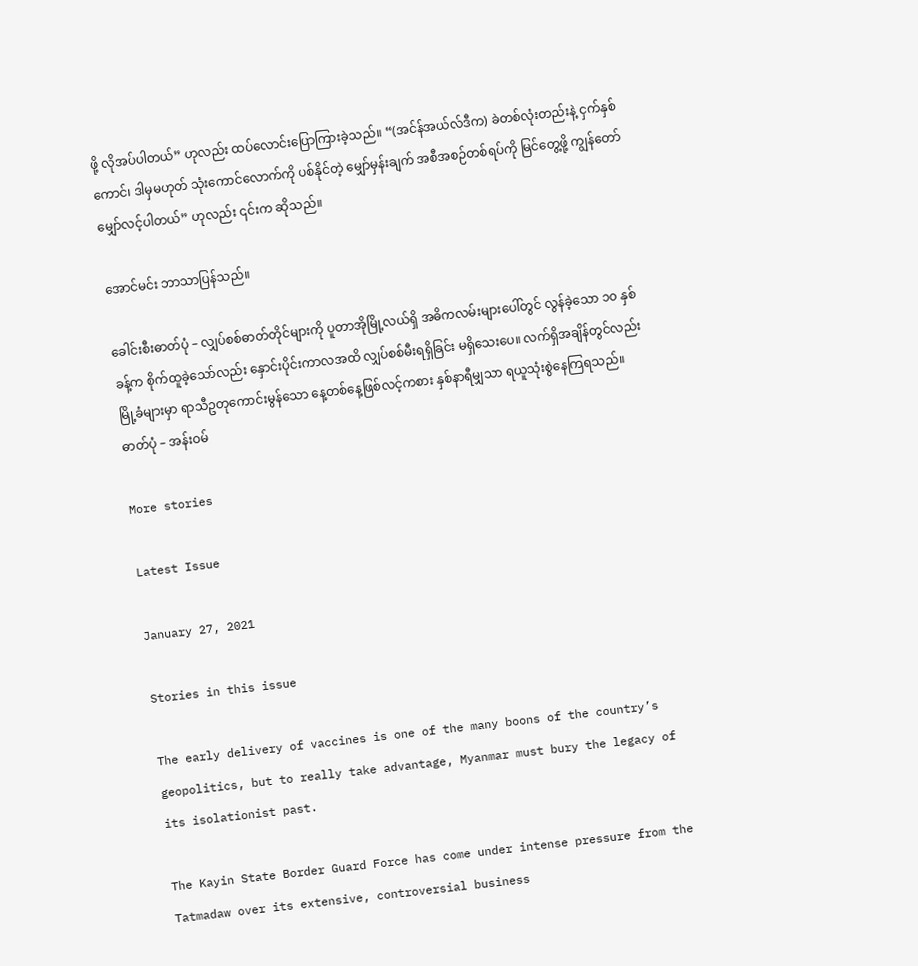ဖို့ လိုအပ်ပါတယ်” ဟုလည်း ထပ်လောင်းပြောကြားခဲ့သည်။ “(အင်န်အယ်လ်ဒီက) ခဲတစ်လုံးတည်းနဲ့ ငှက်နှစ်ကောင်၊ ဒါမှမဟုတ် သုံးကောင်လောက်ကို ပစ်နိုင်တဲ့ မျှော်မှန်းချက် အစီအစဉ်တစ်ရပ်ကို မြင်တွေ့ဖို့ ကျွန်တော်မျှော်လင့်ပါတယ်” ဟုလည်း ၎င်းက ဆိုသည်။

အောင်မင်း ဘာသာပြန်သည်။

ခေါင်းစီးဓာတ်ပုံ – လျှပ်စစ်ဓာတ်တိုင်များကို ပူတာအိုမြို့လယ်ရှိ အဓိကလမ်းများပေါ်တွင် လွန်ခဲ့သော ၁၀ နှစ်ခန့်က စိုက်ထူခဲ့သော်လည်း နှောင်းပိုင်းကာလအထိ လျှပ်စစ်မီးရရှိခြင်း မရှိသေးပေ။ လက်ရှိအချိန်တွင်လည်း မြို့ခံများမှာ ရာသီဥတုကောင်းမွန်သော နေ့တစ်နေ့ဖြစ်လင့်ကစား နှစ်နာရီမျှသာ ရယူသုံးစွဲနေကြရသည်။ ဓာတ်ပုံ – အန်းဝမ်

More stories

Latest Issue

January 27, 2021

Stories in this issue

The early delivery of vaccines is one of the many boons of the country’s geopolitics, but to really take advantage, Myanmar must bury the legacy of its isolationist past.

The Kayin State Border Guard Force has come under intense pressure from the Tatmadaw over its extensive, controversial business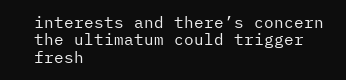interests and there’s concern the ultimatum could trigger fresh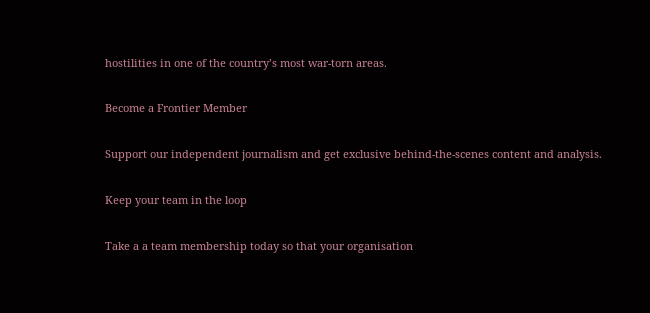hostilities in one of the country’s most war-torn areas.

Become a Frontier Member

Support our independent journalism and get exclusive behind-the-scenes content and analysis.

Keep your team in the loop

Take a a team membership today so that your organisation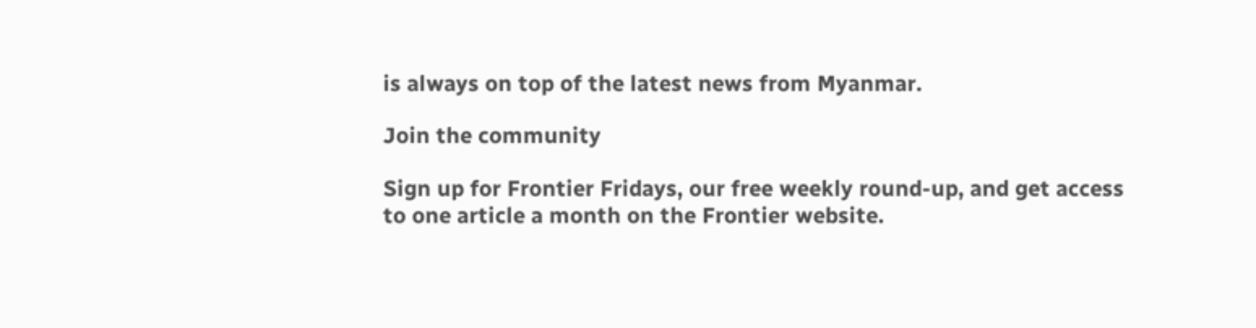is always on top of the latest news from Myanmar.

Join the community

Sign up for Frontier Fridays, our free weekly round-up, and get access to one article a month on the Frontier website.